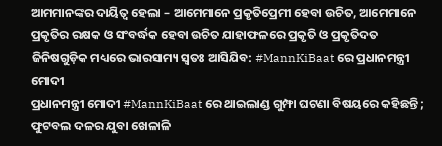ଆମମାନଙ୍କର ଦାୟିତ୍ୱ ହେଲା – ଆମେମାନେ ପ୍ରକୃତିପ୍ରେମୀ ହେବା ଉଚିତ, ଆମେମାନେ ପ୍ରକୃତିର ରକ୍ଷକ ଓ ସଂବର୍ଦ୍ଧକ ହେବା ଉଚିତ ଯାହାଫଳରେ ପ୍ରକୃତି ଓ ପ୍ରକୃତିଦତ ଜିନିଷଗୁଡ଼ିକ ମଧ୍ୟରେ ଭାରସାମ୍ୟ ସ୍ୱତଃ ଆସିଯିବ: #MannKiBaat ରେ ପ୍ରଧାନମନ୍ତ୍ରୀ ମୋଦୀ
ପ୍ରଧାନମନ୍ତ୍ରୀ ମୋଦୀ #MannKiBaat ରେ ଥାଇଲାଣ୍ଡ ଗୁମ୍ଫା ଘଟଣା ବିଷୟରେ କହିଛନ୍ତି ; ଫୁଟବଲ ଦଳର ଯୁବା ଖେଳାଳି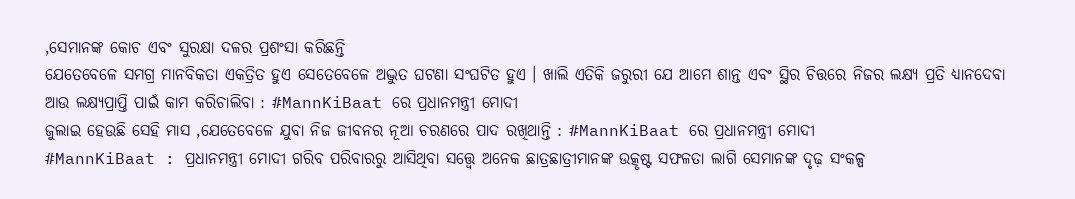,ସେମାନଙ୍କ କୋଚ ଏବଂ ସୁରକ୍ଷା ଦଳର ପ୍ରଶଂସା କରିଛନ୍ତି
ଯେତେବେଳେ ସମଗ୍ର ମାନବିକତା ଏକତ୍ରିତ ହୁଏ ସେତେବେଳେ ଅଦ୍ଭୁତ ଘଟଣା ସଂଘଟିତ ହୁଏ । ଖାଲି ଏତିକି ଜରୁରୀ ଯେ ଆମେ ଶାନ୍ତ ଏବଂ ସ୍ଥିର ଚିତ୍ତରେ ନିଜର ଲକ୍ଷ୍ୟ ପ୍ରତି ଧ୍ୟାନଦେବା ଆଉ ଲକ୍ଷ୍ୟପ୍ରାପ୍ତି ପାଇଁ କାମ କରିଚାଲିବା : #MannKiBaat ରେ ପ୍ରଧାନମନ୍ତ୍ରୀ ମୋଦୀ
ଜୁଲାଇ ହେଉଛି ସେହି ମାସ ,ଯେତେବେଳେ ଯୁବା ନିଜ ଜୀବନର ନୂଆ ଚରଣରେ ପାଦ ରଖିଥାନ୍ତି : #MannKiBaat ରେ ପ୍ରଧାନମନ୍ତ୍ରୀ ମୋଦୀ
#MannKiBaat : ପ୍ରଧାନମନ୍ତ୍ରୀ ମୋଦୀ ଗରିବ ପରିବାରରୁ ଆସିଥିବା ସତ୍ତ୍ୱେ ଅନେକ ଛାତ୍ରଛାତ୍ରୀମାନଙ୍କ ଉତ୍କୃଷ୍ଟ ସଫଳତା ଲାଗି ସେମାନଙ୍କ ଦୃଢ଼ ସଂକଳ୍ପ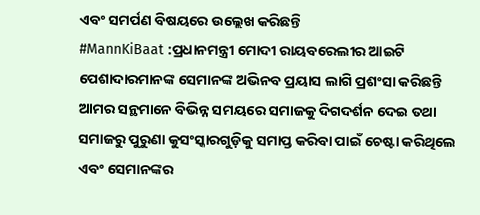ଏବଂ ସମର୍ପଣ ବିଷୟରେ ଉଲ୍ଲେଖ କରିଛନ୍ତି
#MannKiBaat :ପ୍ରଧାନମନ୍ତ୍ରୀ ମୋଦୀ ରାୟବରେଲୀର ଆଇଟି ପେଶାଦାରମାନଙ୍କ ସେମାନଙ୍କ ଅଭିନବ ପ୍ରୟାସ ଲାଗି ପ୍ରଶଂସା କରିଛନ୍ତି
ଆମର ସନ୍ଥମାନେ ବିଭିନ୍ନ ସମୟରେ ସମାଜକୁ ଦିଗଦର୍ଶନ ଦେଇ ତଥା ସମାଜରୁ ପୁରୁଣା କୁସଂସ୍କାରଗୁଡ଼ିକୁ ସମାପ୍ତ କରିବା ପାଇଁ ଚେଷ୍ଟା କରିଥିଲେ ଏବଂ ସେମାନଙ୍କର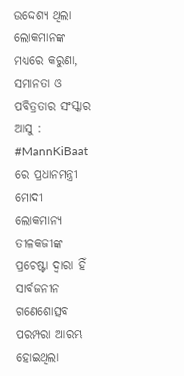ଉଦ୍ଦେଶ୍ୟ ଥିଲା ଲୋକମାନଙ୍କ ମଧ୍ୟରେ କରୁଣା, ସମାନତା ଓ ପବିତ୍ରତାର ସଂସ୍କାର ଆସୁ : #MannKiBaat ରେ ପ୍ରଧାନମନ୍ତ୍ରୀ ମୋଦୀ
ଲୋକମାନ୍ୟ ତୀଳକଜୀଙ୍କ ପ୍ରଚେଷ୍ଟା ଦ୍ୱାରା ହିଁ ସାର୍ବଜନୀନ ଗଣେଶୋତ୍ସବ ପରମ୍ପରା ଆରମ୍ଭ ହୋଇଥିଲା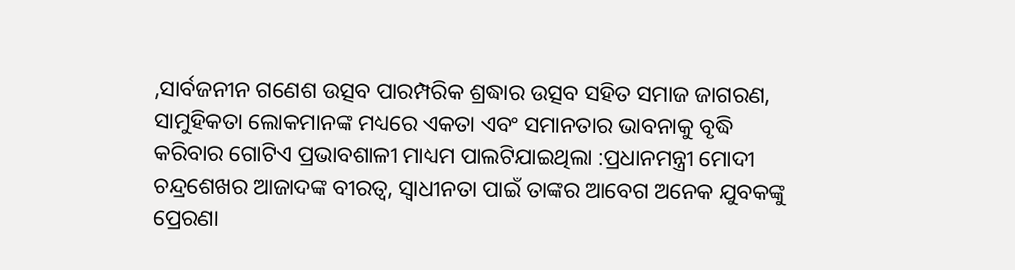,ସାର୍ବଜନୀନ ଗଣେଶ ଉତ୍ସବ ପାରମ୍ପରିକ ଶ୍ରଦ୍ଧାର ଉତ୍ସବ ସହିତ ସମାଜ ଜାଗରଣ, ସାମୁହିକତା ଲୋକମାନଙ୍କ ମଧ୍ୟରେ ଏକତା ଏବଂ ସମାନତାର ଭାବନାକୁ ବୃଦ୍ଧି କରିବାର ଗୋଟିଏ ପ୍ରଭାବଶାଳୀ ମାଧ୍ୟମ ପାଲଟିଯାଇଥିଲା :ପ୍ରଧାନମନ୍ତ୍ରୀ ମୋଦୀ
ଚନ୍ଦ୍ରଶେଖର ଆଜାଦଙ୍କ ବୀରତ୍ୱ, ସ୍ୱାଧୀନତା ପାଇଁ ତାଙ୍କର ଆବେଗ ଅନେକ ଯୁବକଙ୍କୁ ପ୍ରେରଣା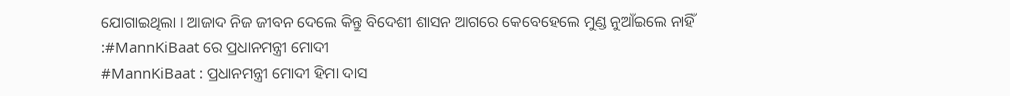ଯୋଗାଇଥିଲା । ଆଜାଦ ନିଜ ଜୀବନ ଦେଲେ କିନ୍ତୁ ବିଦେଶୀ ଶାସନ ଆଗରେ କେବେହେଲେ ମୁଣ୍ଡ ନୁଆଁଇଲେ ନାହିଁ :#MannKiBaat ରେ ପ୍ରଧାନମନ୍ତ୍ରୀ ମୋଦୀ
#MannKiBaat : ପ୍ରଧାନମନ୍ତ୍ରୀ ମୋଦୀ ହିମା ଦାସ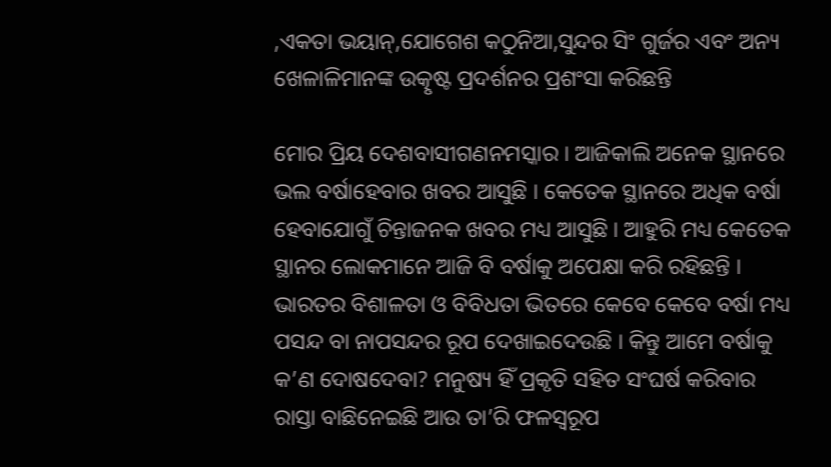,ଏକତା ଭୟାନ୍,ଯୋଗେଶ କଠୁନିଆ,ସୁନ୍ଦର ସିଂ ଗୁର୍ଜର ଏବଂ ଅନ୍ୟ ଖେଳାଳିମାନଙ୍କ ଉତ୍କୃଷ୍ଟ ପ୍ରଦର୍ଶନର ପ୍ରଶଂସା କରିଛନ୍ତି

ମୋର ପ୍ରିୟ ଦେଶବାସୀଗଣନମସ୍କାର । ଆଜିକାଲି ଅନେକ ସ୍ଥାନରେ ଭଲ ବର୍ଷାହେବାର ଖବର ଆସୁଛି । କେତେକ ସ୍ଥାନରେ ଅଧିକ ବର୍ଷା ହେବାଯୋଗୁଁ ଚିନ୍ତାଜନକ ଖବର ମଧ୍ୟ ଆସୁଛି । ଆହୁରି ମଧ୍ୟ କେତେକ ସ୍ଥାନର ଲୋକମାନେ ଆଜି ବି ବର୍ଷାକୁ ଅପେକ୍ଷା କରି ରହିଛନ୍ତି । ଭାରତର ବିଶାଳତା ଓ ବିବିଧତା ଭିତରେ କେବେ କେବେ ବର୍ଷା ମଧ୍ୟ ପସନ୍ଦ ବା ନାପସନ୍ଦର ରୂପ ଦେଖାଇଦେଉଛି । କିନ୍ତୁ ଆମେ ବର୍ଷାକୁ କ’ଣ ଦୋଷଦେବା? ମନୁଷ୍ୟ ହିଁ ପ୍ରକୃତି ସହିତ ସଂଘର୍ଷ କରିବାର ରାସ୍ତା ବାଛିନେଇଛି ଆଉ ତା’ରି ଫଳସ୍ୱରୂପ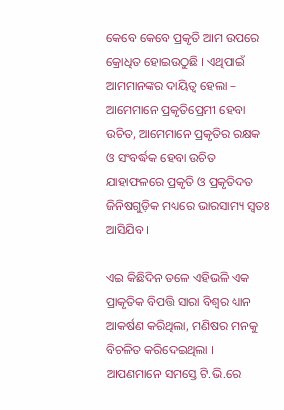କେବେ କେବେ ପ୍ରକୃତି ଆମ ଉପରେ କ୍ରୋଧିତ ହୋଇଉଠୁଛି । ଏଥିପାଇଁ ଆମମାନଙ୍କର ଦାୟିତ୍ୱ ହେଲା – ଆମେମାନେ ପ୍ରକୃତିପ୍ରେମୀ ହେବା ଉଚିତ, ଆମେମାନେ ପ୍ରକୃତିର ରକ୍ଷକ ଓ ସଂବର୍ଦ୍ଧକ ହେବା ଉଚିତ ଯାହାଫଳରେ ପ୍ରକୃତି ଓ ପ୍ରକୃତିଦତ ଜିନିଷଗୁଡ଼ିକ ମଧ୍ୟରେ ଭାରସାମ୍ୟ ସ୍ୱତଃ ଆସିଯିବ ।

ଏଇ କିଛିଦିନ ତଳେ ଏହିଭଳି ଏକ ପ୍ରାକୃତିକ ବିପତ୍ତି ସାରା ବିଶ୍ୱର ଧ୍ୟାନ ଆକର୍ଷଣ କରିଥିଲା, ମଣିଷର ମନକୁ ବିଚଳିତ କରିଦେଇଥିଲା । ଆପଣମାନେ ସମସ୍ତେ ଟି.ଭି.ରେ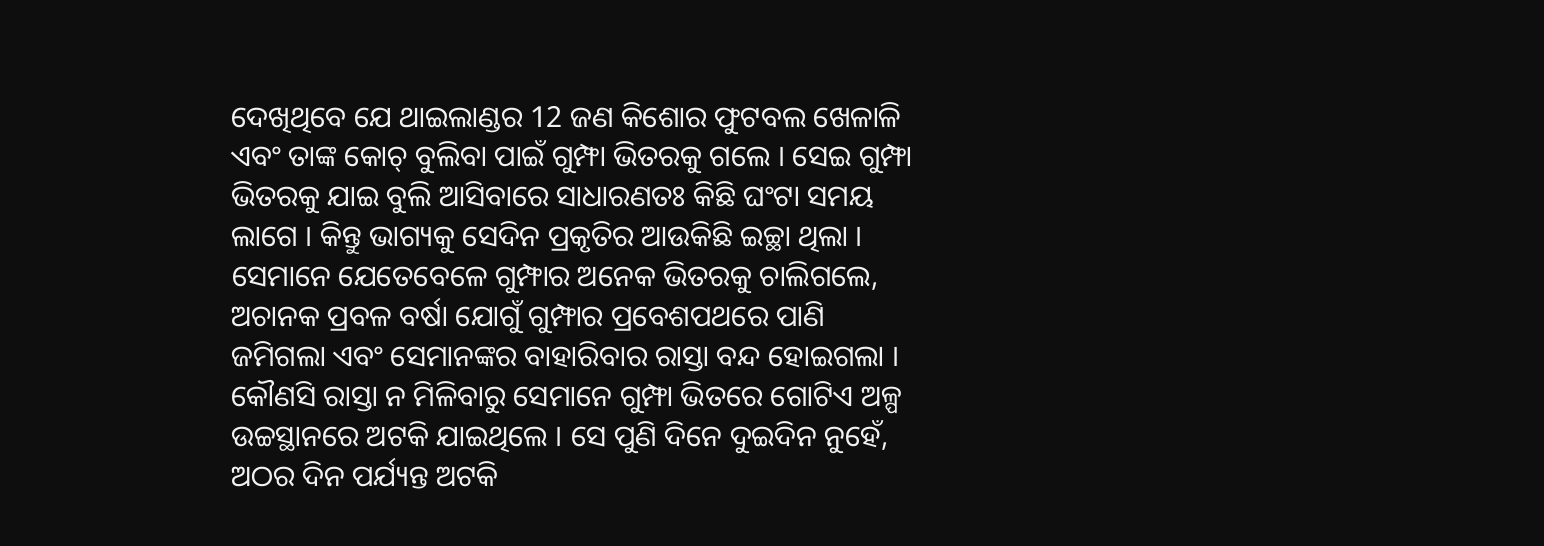ଦେଖିଥିବେ ଯେ ଥାଇଲାଣ୍ଡର 12 ଜଣ କିଶୋର ଫୁଟବଲ ଖେଳାଳି ଏବଂ ତାଙ୍କ କୋଚ୍ ବୁଲିବା ପାଇଁ ଗୁମ୍ଫା ଭିତରକୁ ଗଲେ । ସେଇ ଗୁମ୍ଫା ଭିତରକୁ ଯାଇ ବୁଲି ଆସିବାରେ ସାଧାରଣତଃ କିଛି ଘଂଟା ସମୟ ଲାଗେ । କିନ୍ତୁ ଭାଗ୍ୟକୁ ସେଦିନ ପ୍ରକୃତିର ଆଉକିଛି ଇଚ୍ଛା ଥିଲା । ସେମାନେ ଯେତେବେଳେ ଗୁମ୍ଫାର ଅନେକ ଭିତରକୁ ଚାଲିଗଲେ, ଅଚାନକ ପ୍ରବଳ ବର୍ଷା ଯୋଗୁଁ ଗୁମ୍ଫାର ପ୍ରବେଶପଥରେ ପାଣି ଜମିଗଲା ଏବଂ ସେମାନଙ୍କର ବାହାରିବାର ରାସ୍ତା ବନ୍ଦ ହୋଇଗଲା । କୌଣସି ରାସ୍ତା ନ ମିଳିବାରୁ ସେମାନେ ଗୁମ୍ଫା ଭିତରେ ଗୋଟିଏ ଅଳ୍ପ ଉଚ୍ଚସ୍ଥାନରେ ଅଟକି ଯାଇଥିଲେ । ସେ ପୁଣି ଦିନେ ଦୁଇଦିନ ନୁହେଁ, ଅଠର ଦିନ ପର୍ଯ୍ୟନ୍ତ ଅଟକି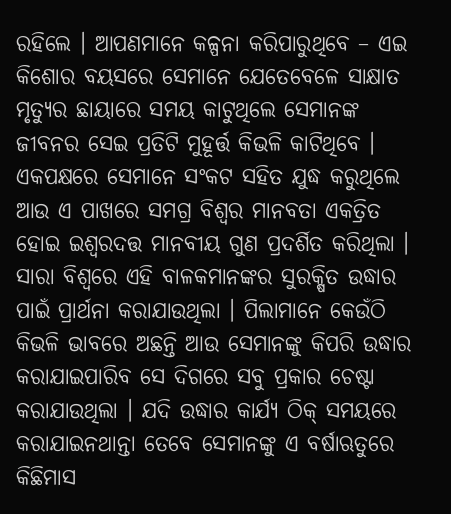ରହିଲେ । ଆପଣମାନେ କଳ୍ପନା କରିପାରୁଥିବେ – ଏଇ କିଶୋର ବୟସରେ ସେମାନେ ଯେତେବେଳେ ସାକ୍ଷାତ ମୃତ୍ୟୁର ଛାୟାରେ ସମୟ କାଟୁଥିଲେ ସେମାନଙ୍କ ଜୀବନର ସେଇ ପ୍ରତିଟି ମୁହୂର୍ତ୍ତ କିଭଳି କାଟିଥିବେ । ଏକପକ୍ଷରେ ସେମାନେ ସଂକଟ ସହିତ ଯୁଦ୍ଧ କରୁଥିଲେ ଆଉ ଏ ପାଖରେ ସମଗ୍ର ବିଶ୍ୱର ମାନବତା ଏକତ୍ରିତ ହୋଇ ଇଶ୍ୱରଦତ୍ତ ମାନବୀୟ ଗୁଣ ପ୍ରଦର୍ଶିତ କରିଥିଲା । ସାରା ବିଶ୍ୱରେ ଏହି ବାଳକମାନଙ୍କର ସୁରକ୍ଷିତ ଉଦ୍ଧାର ପାଇଁ ପ୍ରାର୍ଥନା କରାଯାଉଥିଲା । ପିଲାମାନେ କେଉଁଠି କିଭଳି ଭାବରେ ଅଛନ୍ତି ଆଉ ସେମାନଙ୍କୁ କିପରି ଉଦ୍ଧାର କରାଯାଇପାରିବ ସେ ଦିଗରେ ସବୁ ପ୍ରକାର ଚେଷ୍ଟା କରାଯାଉଥିଲା । ଯଦି ଉଦ୍ଧାର କାର୍ଯ୍ୟ ଠିକ୍ ସମୟରେ କରାଯାଇନଥାନ୍ତା ତେବେ ସେମାନଙ୍କୁ ଏ ବର୍ଷାଋତୁରେ କିଛିମାସ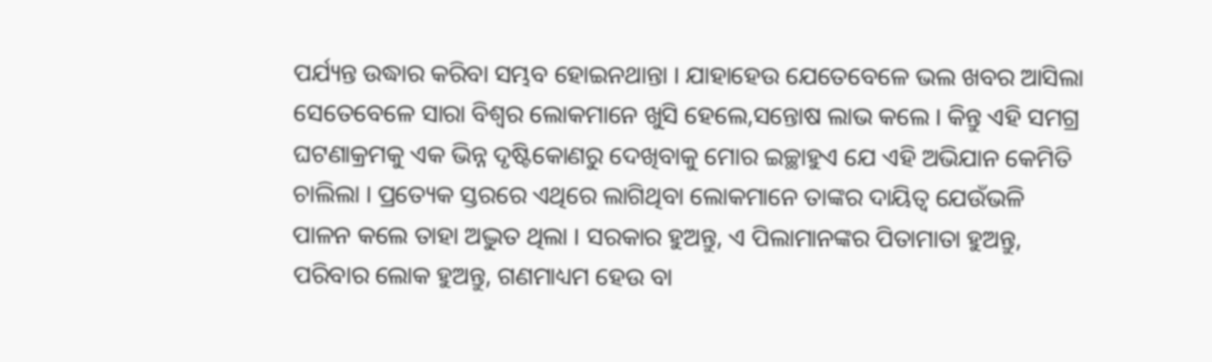ପର୍ଯ୍ୟନ୍ତ ଉଦ୍ଧାର କରିବା ସମ୍ଭବ ହୋଇନଥାନ୍ତା । ଯାହାହେଉ ଯେତେବେଳେ ଭଲ ଖବର ଆସିଲା ସେତେବେଳେ ସାରା ବିଶ୍ୱର ଲୋକମାନେ ଖୁସି ହେଲେ,ସନ୍ତୋଷ ଲାଭ କଲେ । କିନ୍ତୁ ଏହି ସମଗ୍ର ଘଟଣାକ୍ରମକୁ ଏକ ଭିନ୍ନ ଦୃଷ୍ଟିକୋଣରୁ ଦେଖିବାକୁ ମୋର ଇଚ୍ଛାହୁଏ ଯେ ଏହି ଅଭିଯାନ କେମିତି ଚାଲିଲା । ପ୍ରତ୍ୟେକ ସ୍ତରରେ ଏଥିରେ ଲାଗିଥିବା ଲୋକମାନେ ତାଙ୍କର ଦାୟିତ୍ୱ ଯେଉଁଭଳି ପାଳନ କଲେ ତାହା ଅଦ୍ଭୁତ ଥିଲା । ସରକାର ହୁଅନ୍ତୁ, ଏ ପିଲାମାନଙ୍କର ପିତାମାତା ହୁଅନ୍ତୁ, ପରିବାର ଲୋକ ହୁଅନ୍ତୁ, ଗଣମାଧ୍ୟମ ହେଉ ବା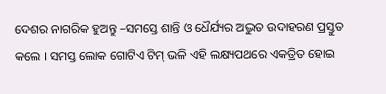ଦେଶର ନାଗରିକ ହୁଅନ୍ତୁ –ସମସ୍ତେ ଶାନ୍ତି ଓ ଧୈର୍ଯ୍ୟର ଅଦ୍ଭୁତ ଉଦାହରଣ ପ୍ରସ୍ତୁତ କଲେ । ସମସ୍ତ ଲୋକ ଗୋଟିଏ ଟିମ୍ ଭଳି ଏହି ଲକ୍ଷ୍ୟପଥରେ ଏକତ୍ରିତ ହୋଇ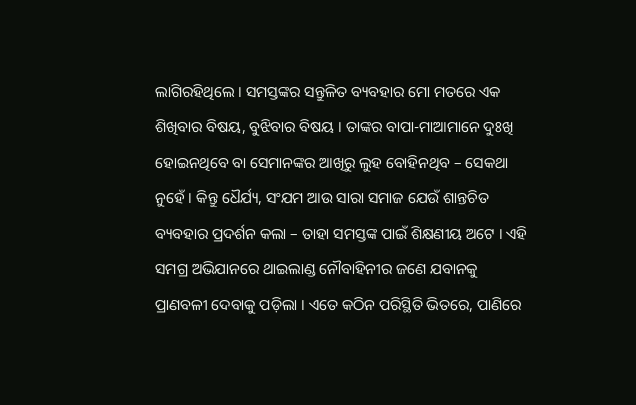ଲାଗିରହିଥିଲେ । ସମସ୍ତଙ୍କର ସନ୍ତୁଳିତ ବ୍ୟବହାର ମୋ ମତରେ ଏକ ଶିଖିବାର ବିଷୟ, ବୁଝିବାର ବିଷୟ । ତାଙ୍କର ବାପା-ମାଆମାନେ ଦୁଃଖି ହୋଇନଥିବେ ବା ସେମାନଙ୍କର ଆଖିରୁ ଲୁହ ବୋହିନଥିବ – ସେକଥା ନୁହେଁ । କିନ୍ତୁ ଧୈର୍ଯ୍ୟ, ସଂଯମ ଆଉ ସାରା ସମାଜ ଯେଉଁ ଶାନ୍ତଚିତ ବ୍ୟବହାର ପ୍ରଦର୍ଶନ କଲା – ତାହା ସମସ୍ତଙ୍କ ପାଇଁ ଶିକ୍ଷଣୀୟ ଅଟେ । ଏହି ସମଗ୍ର ଅଭିଯାନରେ ଥାଇଲାଣ୍ଡ ନୌବାହିନୀର ଜଣେ ଯବାନକୁ ପ୍ରାଣବଳୀ ଦେବାକୁ ପଡ଼ିଲା । ଏତେ କଠିନ ପରିସ୍ଥିତି ଭିତରେ, ପାଣିରେ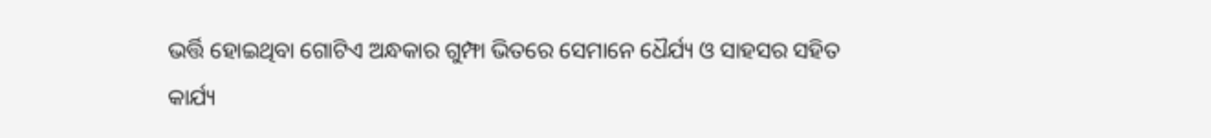ଭର୍ତ୍ତି ହୋଇଥିବା ଗୋଟିଏ ଅନ୍ଧକାର ଗୁମ୍ଫା ଭିତରେ ସେମାନେ ଧୈର୍ଯ୍ୟ ଓ ସାହସର ସହିତ କାର୍ଯ୍ୟ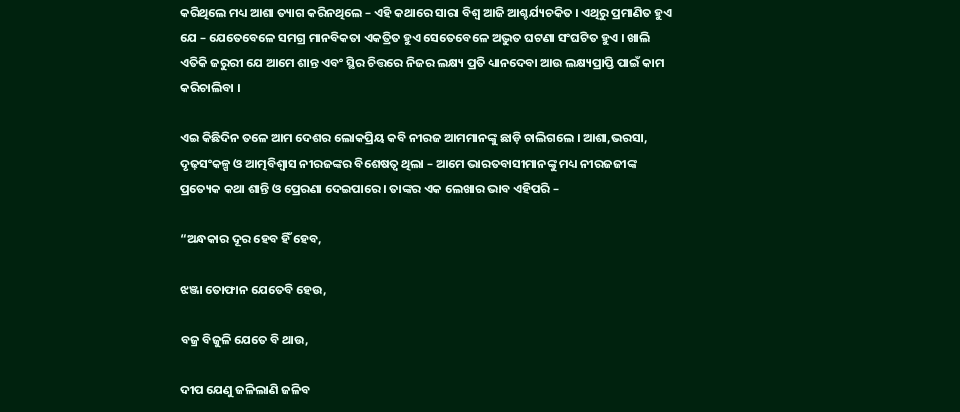କରିଥିଲେ ମଧ୍ୟ ଆଶା ତ୍ୟାଗ କରିନଥିଲେ – ଏହି କଥାରେ ସାରା ବିଶ୍ୱ ଆଜି ଆଶ୍ଚର୍ଯ୍ୟଚକିତ । ଏଥିରୁ ପ୍ରମାଣିତ ହୁଏ ଯେ – ଯେତେବେଳେ ସମଗ୍ର ମାନବିକତା ଏକତ୍ରିତ ହୁଏ ସେତେବେଳେ ଅଦ୍ଭୁତ ଘଟଣା ସଂଘଟିତ ହୁଏ । ଖାଲି ଏତିକି ଜରୁରୀ ଯେ ଆମେ ଶାନ୍ତ ଏବଂ ସ୍ଥିର ଚିତ୍ତରେ ନିଜର ଲକ୍ଷ୍ୟ ପ୍ରତି ଧ୍ୟାନଦେବା ଆଉ ଲକ୍ଷ୍ୟପ୍ରାପ୍ତି ପାଇଁ କାମ କରିଚାଲିବା ।

ଏଇ କିଛିଦିନ ତଳେ ଆମ ଦେଶର ଲୋକପ୍ରିୟ କବି ନୀରଜ ଆମମାନଙ୍କୁ ଛାଡ଼ି ଚାଲିଗଲେ । ଆଶା,ଭରସା, ଦୃଢ଼ସଂକଳ୍ପ ଓ ଆତ୍ମବିଶ୍ୱାସ ନୀରଜଙ୍କର ବିଶେଷତ୍ୱ ଥିଲା – ଆମେ ଭାରତବାସୀମାନଙ୍କୁ ମଧ୍ୟ ନୀରଜଜୀଙ୍କ ପ୍ରତ୍ୟେକ କଥା ଶାନ୍ତି ଓ ପ୍ରେରଣା ଦେଇପାରେ । ତାଙ୍କର ଏକ ଲେଖାର ଭାବ ଏହିପରି –

“ଅନ୍ଧକାର ଦୂର ହେବ ହିଁ ହେବ,

ଝଞ୍ଜା ତୋଫାନ ଯେତେବି ହେଉ,

ବଜ୍ର ବିଜୁଳି ଯେତେ ବି ଥାଉ,

ଦୀପ ଯେଣୁ ଜଳିଲାଣି ଜଳିବ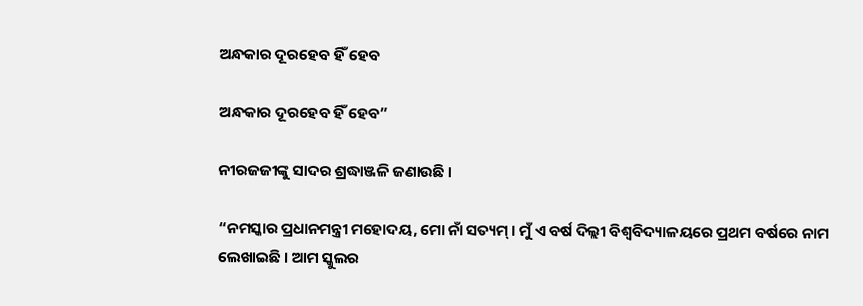ଅନ୍ଧକାର ଦୂରହେବ ହିଁ ହେବ

ଅନ୍ଧକାର ଦୂରହେବ ହିଁ ହେବ”

ନୀରଜଜୀଙ୍କୁ ସାଦର ଶ୍ରଦ୍ଧାଞ୍ଜଳି ଜଣାଉଛି ।

“ନମସ୍କାର ପ୍ରଧାନମନ୍ତ୍ରୀ ମହୋଦୟ, ମୋ ନାଁ ସତ୍ୟମ୍ । ମୁଁ ଏ ବର୍ଷ ଦିଲ୍ଲୀ ବିଶ୍ୱବିଦ୍ୟାଳୟରେ ପ୍ରଥମ ବର୍ଷରେ ନାମ ଲେଖାଇଛି । ଆମ ସ୍କୁଲର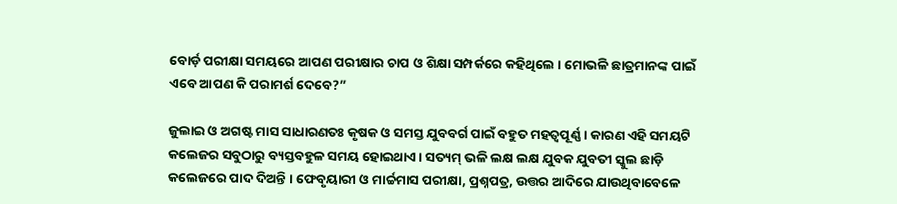ବୋର୍ଡ଼ ପରୀକ୍ଷା ସମୟରେ ଆପଣ ପରୀକ୍ଷାର ଚାପ ଓ ଶିକ୍ଷା ସମ୍ପର୍କରେ କହିଥିଲେ । ମୋଭଳି ଛାତ୍ରମାନଙ୍କ ପାଇଁ ଏବେ ଆପଣ କି ପରାମର୍ଶ ଦେବେ?”

ଜୁଲାଇ ଓ ଅଗଷ୍ଟ ମାସ ସାଧାରଣତଃ କୃଷକ ଓ ସମସ୍ତ ଯୁବବର୍ଗ ପାଇଁ ବହୁତ ମହତ୍ୱପୂର୍ଣ୍ଣ । କାରଣ ଏହି ସମୟଟି କଲେଜର ସବୁଠାରୁ ବ୍ୟସ୍ତବହୁଳ ସମୟ ହୋଇଥାଏ । ସତ୍ୟମ୍ ଭଳି ଲକ୍ଷ ଲକ୍ଷ ଯୁବକ ଯୁବତୀ ସ୍କୁଲ ଛାଡ଼ି କଲେଜରେ ପାଦ ଦିଅନ୍ତି । ଫେବୃୟାରୀ ଓ ମାର୍ଚ୍ଚମାସ ପରୀକ୍ଷା, ପ୍ରଶ୍ନପତ୍ର, ଉତ୍ତର ଆଦିରେ ଯାଉଥିବାବେଳେ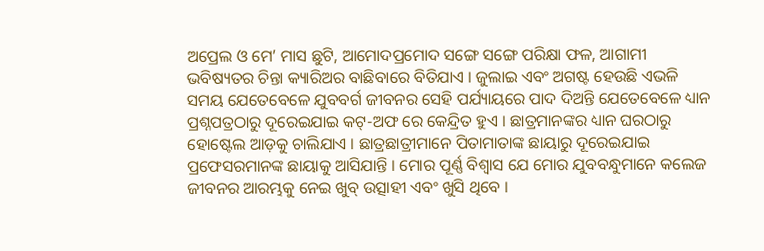ଅପ୍ରେଲ ଓ ମେ’ ମାସ ଛୁଟି, ଆମୋଦପ୍ରମୋଦ ସଙ୍ଗେ ସଙ୍ଗେ ପରିକ୍ଷା ଫଳ, ଆଗାମୀ ଭବିଷ୍ୟତର ଚିନ୍ତା କ୍ୟାରିଅର ବାଛିବାରେ ବିତିଯାଏ । ଜୁଲାଇ ଏବଂ ଅଗଷ୍ଟ ହେଉଛି ଏଭଳି ସମୟ ଯେତେବେଳେ ଯୁବବର୍ଗ ଜୀବନର ସେହି ପର୍ଯ୍ୟାୟରେ ପାଦ ଦିଅନ୍ତି ଯେତେବେଳେ ଧ୍ୟାନ ପ୍ରଶ୍ନପତ୍ରଠାରୁ ଦୂରେଇଯାଇ କଟ୍-ଅଫ ରେ କେନ୍ଦ୍ରିତ ହୁଏ । ଛାତ୍ରମାନଙ୍କର ଧ୍ୟାନ ଘରଠାରୁ ହୋଷ୍ଟେଲ ଆଡ଼କୁ ଚାଲିଯାଏ । ଛାତ୍ରଛାତ୍ରୀମାନେ ପିତାମାତାଙ୍କ ଛାୟାରୁ ଦୂରେଇଯାଇ ପ୍ରଫେସରମାନଙ୍କ ଛାୟାକୁ ଆସିଯାନ୍ତି । ମୋର ପୂର୍ଣ୍ଣ ବିଶ୍ୱାସ ଯେ ମୋର ଯୁବବନ୍ଧୁମାନେ କଲେଜ ଜୀବନର ଆରମ୍ଭକୁ ନେଇ ଖୁବ୍ ଉତ୍ସାହୀ ଏବଂ ଖୁସି ଥିବେ ।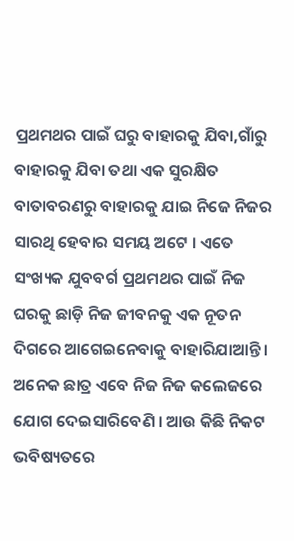ପ୍ରଥମଥର ପାଇଁ ଘରୁ ବାହାରକୁ ଯିବା,ଗାଁରୁ ବାହାରକୁ ଯିବା ତଥା ଏକ ସୁରକ୍ଷିତ ବାତାବରଣରୁ ବାହାରକୁ ଯାଇ ନିଜେ ନିଜର ସାରଥି ହେବାର ସମୟ ଅଟେ । ଏତେ ସଂଖ୍ୟକ ଯୁବବର୍ଗ ପ୍ରଥମଥର ପାଇଁ ନିଜ ଘରକୁ ଛାଡ଼ି ନିଜ ଜୀବନକୁ ଏକ ନୂତନ ଦିଗରେ ଆଗେଇନେବାକୁ ବାହାରିଯାଆନ୍ତି । ଅନେକ ଛାତ୍ର ଏବେ ନିଜ ନିଜ କଲେଜରେ ଯୋଗ ଦେଇସାରିବେଣି । ଆଉ କିଛି ନିକଟ ଭବିଷ୍ୟତରେ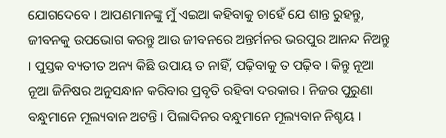ଯୋଗଦେବେ । ଆପଣମାନଙ୍କୁ ମୁଁ ଏଇଆ କହିବାକୁ ଚାହେଁ ଯେ ଶାନ୍ତ ରୁହନ୍ତୁ, ଜୀବନକୁ ଉପଭୋଗ କରନ୍ତୁ ଆଉ ଜୀବନରେ ଅନ୍ତର୍ମନର ଭରପୁର ଆନନ୍ଦ ନିଅନ୍ତୁ । ପୁସ୍ତକ ବ୍ୟତୀତ ଅନ୍ୟ କିଛି ଉପାୟ ତ ନାହିଁ, ପଢ଼ିବାକୁ ତ ପଢ଼ିବ । କିନ୍ତୁ ନୂଆ ନୂଆ ଜିନିଷର ଅନୁସନ୍ଧାନ କରିବାର ପ୍ରବୃତି ରହିବା ଦରକାର । ନିଜର ପୁରୁଣା ବନ୍ଧୁମାନେ ମୂଲ୍ୟବାନ ଅଟନ୍ତି । ପିଲାଦିନର ବନ୍ଧୁମାନେ ମୂଲ୍ୟବାନ ନିଶ୍ଚୟ ।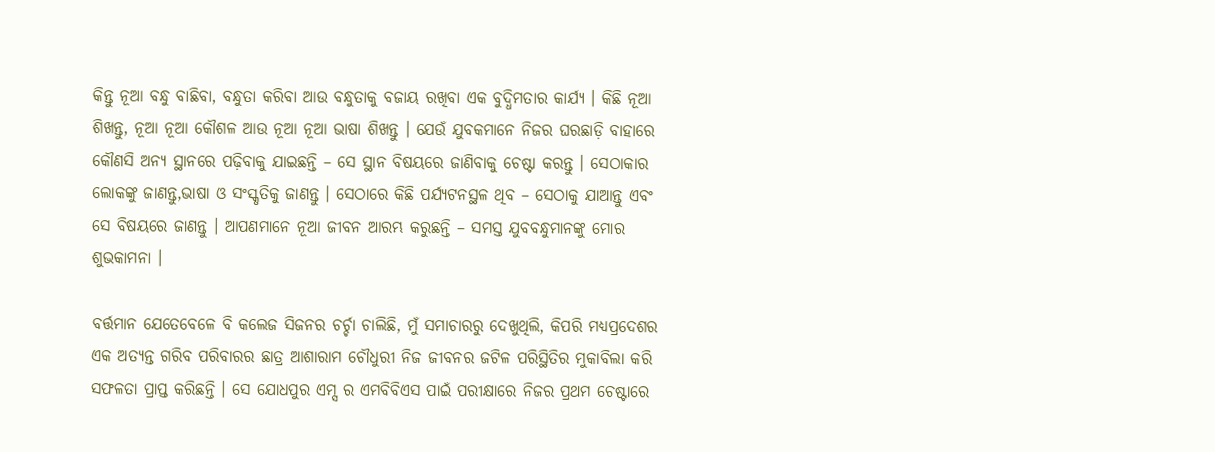କିନ୍ତୁ ନୂଆ ବନ୍ଧୁ ବାଛିବା, ବନ୍ଧୁତା କରିବା ଆଉ ବନ୍ଧୁତାକୁ ବଜାୟ ରଖିବା ଏକ ବୁଦ୍ଧିମତାର କାର୍ଯ୍ୟ । କିଛି ନୂଆ ଶିଖନ୍ତୁ, ନୂଆ ନୂଆ କୌଶଳ ଆଉ ନୂଆ ନୂଆ ଭାଷା ଶିଖନ୍ତୁ । ଯେଉଁ ଯୁବକମାନେ ନିଜର ଘରଛାଡ଼ି ବାହାରେ କୌଣସି ଅନ୍ୟ ସ୍ଥାନରେ ପଢ଼ିବାକୁ ଯାଇଛନ୍ତି – ସେ ସ୍ଥାନ ବିଷୟରେ ଜାଣିବାକୁ ଚେଷ୍ଟା କରନ୍ତୁ । ସେଠାକାର ଲୋକଙ୍କୁ ଜାଣନ୍ତୁ,ଭାଷା ଓ ସଂସ୍କୃତିକୁ ଜାଣନ୍ତୁ । ସେଠାରେ କିଛି ପର୍ଯ୍ୟଟନସ୍ଥଳ ଥିବ – ସେଠାକୁ ଯାଆନ୍ତୁ ଏବଂ ସେ ବିଷୟରେ ଜାଣନ୍ତୁ । ଆପଣମାନେ ନୂଆ ଜୀବନ ଆରମ୍ଭ କରୁଛନ୍ତି – ସମସ୍ତ ଯୁବବନ୍ଧୁମାନଙ୍କୁ ମୋର ଶୁଭକାମନା ।

ବର୍ତ୍ତମାନ ଯେତେବେଳେ ବି କଲେଜ ସିଜନର ଚର୍ଚ୍ଚା ଚାଲିଛି, ମୁଁ ସମାଚାରରୁ ଦେଖୁଥିଲି, କିପରି ମଧ୍ୟପ୍ରଦେଶର ଏକ ଅତ୍ୟନ୍ତ ଗରିବ ପରିବାରର ଛାତ୍ର ଆଶାରାମ ଚୌଧୁରୀ ନିଜ ଜୀବନର ଜଟିଳ ପରିସ୍ଥିତିର ମୁକାବିଲା କରି ସଫଳତା ପ୍ରାପ୍ତ କରିଛନ୍ତି । ସେ ଯୋଧପୁର ଏମ୍ସ ର ଏମବିବିଏସ ପାଇଁ ପରୀକ୍ଷାରେ ନିଜର ପ୍ରଥମ ଚେଷ୍ଟାରେ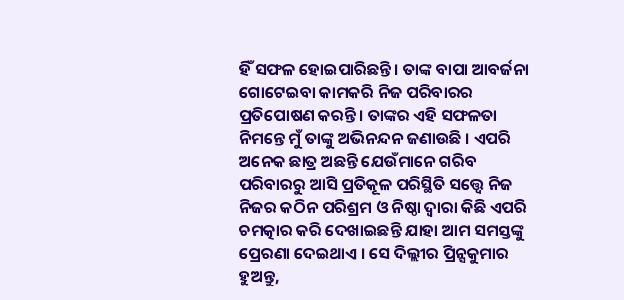ହିଁ ସଫଳ ହୋଇପାରିଛନ୍ତି । ତାଙ୍କ ବାପା ଆବର୍ଜନା ଗୋଟେଇବା କାମକରି ନିଜ ପରିବାରର ପ୍ରତିପୋଷଣ କରନ୍ତି । ତାଙ୍କର ଏହି ସଫଳତା ନିମନ୍ତେ ମୁଁ ତାଙ୍କୁ ଅଭିନନ୍ଦନ ଜଣାଉଛି । ଏପରି ଅନେକ ଛାତ୍ର ଅଛନ୍ତି ଯେଉଁମାନେ ଗରିବ ପରିବାରରୁ ଆସି ପ୍ରତିକୂଳ ପରିସ୍ଥିତି ସତ୍ତ୍ୱେ ନିଜ ନିଜର କଠିନ ପରିଶ୍ରମ ଓ ନିଷ୍ଠା ଦ୍ୱାରା କିଛି ଏପରି ଚମତ୍କାର କରି ଦେଖାଇଛନ୍ତି ଯାହା ଆମ ସମସ୍ତଙ୍କୁ ପ୍ରେରଣା ଦେଇଥାଏ । ସେ ଦିଲ୍ଲୀର ପ୍ରିନ୍ସକୁମାର ହୁଅନ୍ତୁ,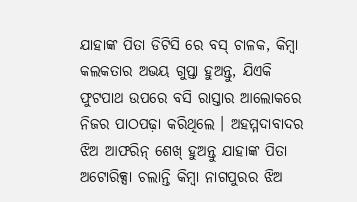ଯାହାଙ୍କ ପିତା ଡିଟିସି ରେ ବସ୍ ଚାଳକ, କିମ୍ବା କଲକତାର ଅଭୟ ଗୁପ୍ତା ହୁଅନ୍ତୁ, ଯିଏକି ଫୁଟପାଥ ଉପରେ ବସି ରାସ୍ତାର ଆଲୋକରେ ନିଜର ପାଠପଢ଼ା କରିଥିଲେ । ଅହମ୍ମଦାବାଦର ଝିଅ ଆଫରିନ୍ ଶେଖ୍ ହୁଅନ୍ତୁ ଯାହାଙ୍କ ପିତା ଅଟୋରିକ୍ସା ଚଲାନ୍ତି କିମ୍ବା ନାଗପୁରର ଝିଅ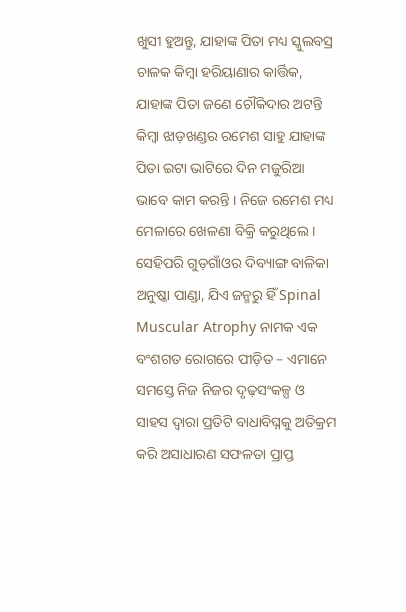ଖୁସୀ ହୁଅନ୍ତୁ, ଯାହାଙ୍କ ପିତା ମଧ୍ୟ ସ୍କୁଲବସ୍ର ଚାଳକ କିମ୍ବା ହରିୟାଣାର କାର୍ତ୍ତିକ, ଯାହାଙ୍କ ପିତା ଜଣେ ଚୌକିଦାର ଅଟନ୍ତି କିମ୍ବା ଝାଡ଼ଖଣ୍ଡର ରମେଶ ସାହୁ ଯାହାଙ୍କ ପିତା ଇଟା ଭାଟିରେ ଦିନ ମଜୁରିଆ ଭାବେ କାମ କରନ୍ତି । ନିଜେ ରମେଶ ମଧ୍ୟ ମେଳାରେ ଖେଳଣା ବିକ୍ରି କରୁଥିଲେ । ସେହିପରି ଗୁଡ଼ଗାଁଓର ଦିବ୍ୟାଙ୍ଗ ବାଳିକା ଅନୁଷ୍କା ପାଣ୍ଡା, ଯିଏ ଜନ୍ମରୁ ହିଁ Spinal Muscular Atrophy ନାମକ ଏକ ବଂଶଗତ ରୋଗରେ ପୀଡ଼ିତ – ଏମାନେ ସମସ୍ତେ ନିଜ ନିଜର ଦୃଢ଼ସଂକଳ୍ପ ଓ ସାହସ ଦ୍ୱାରା ପ୍ରତିଟି ବାଧାବିଘ୍ନକୁ ଅତିକ୍ରମ କରି ଅସାଧାରଣ ସଫଳତା ପ୍ରାପ୍ତ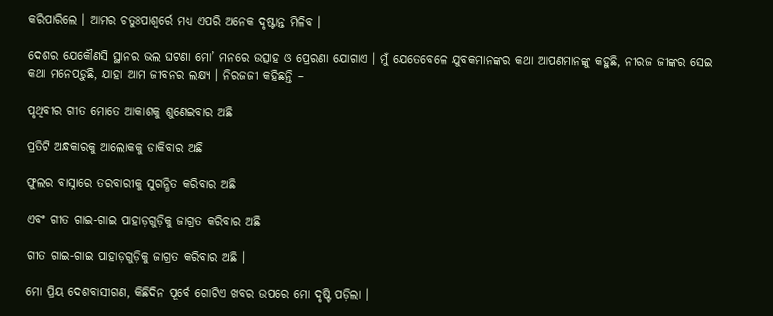କରିପାରିଲେ । ଆମର ଚତୁଃପାଶ୍ୱର୍ରେ ମଧ୍ୟ ଏପରି ଅନେକ ଦୃଷ୍ଟାନ୍ତ ମିଳିବ ।

ଦେଶର ଯେକୌଣସି ସ୍ଥାନର ଭଲ ଘଟଣା ମୋ’ ମନରେ ଉତ୍ସାହ ଓ ପ୍ରେରଣା ଯୋଗାଏ । ମୁଁ ଯେତେବେଳେ ଯୁବକମାନଙ୍କର କଥା ଆପଣମାନଙ୍କୁ କହୁଛି, ନୀରଜ ଜୀଙ୍କର ସେଇ କଥା ମନେପଡ଼ୁଛି, ଯାହା ଆମ ଜୀବନର ଲକ୍ଷ୍ୟ । ନିରଜଜୀ କହିଛନ୍ତି –

ପୃଥିବୀର ଗୀତ ମୋତେ ଆକାଶକୁ ଶୁଣେଇବାର ଅଛି

ପ୍ରତିଟି ଅନ୍ଧକାରକୁ ଆଲୋକକୁ ଡାକିବାର ଅଛି

ଫୁଲର ବାସ୍ନାରେ ତରବାରୀକୁ ସୁଗନ୍ଧିତ କରିବାର ଅଛି

ଏବଂ ଗୀତ ଗାଇ-ଗାଇ ପାହାଡ଼ଗୁଡ଼ିକୁ ଜାଗ୍ରତ କରିବାର ଅଛି

ଗୀତ ଗାଇ-ଗାଇ ପାହାଡ଼ଗୁଡ଼ିକୁ ଜାଗ୍ରତ କରିବାର ଅଛି ।

ମୋ ପ୍ରିୟ ଦେଶବାସୀଗଣ, କିଛିଦିନ ପୂର୍ବେ ଗୋଟିଏ ଖବର ଉପରେ ମୋ ଦୃଷ୍ଟି ପଡ଼ିଲା ।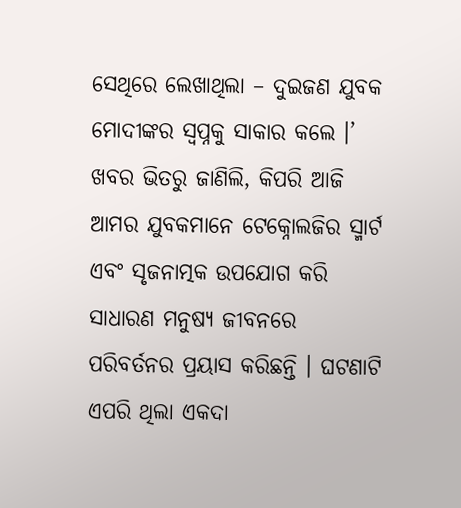ସେଥିରେ ଲେଖାଥିଲା – ଦୁଇଜଣ ଯୁବକ ମୋଦୀଙ୍କର ସ୍ୱପ୍ନକୁ ସାକାର କଲେ ।’ ଖବର ଭିତରୁ ଜାଣିଲି, କିପରି ଆଜି ଆମର ଯୁବକମାନେ ଟେକ୍ନୋଲଜିର ସ୍ମାର୍ଟ ଏବଂ ସୃଜନାତ୍ମକ ଉପଯୋଗ କରି ସାଧାରଣ ମନୁଷ୍ୟ ଜୀବନରେ ପରିବର୍ତନର ପ୍ରୟାସ କରିଛନ୍ତି । ଘଟଣାଟି ଏପରି ଥିଲା ଏକଦା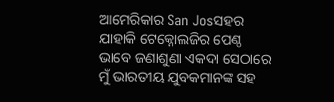ଆମେରିକାର San Josସହର ଯାହାକି ଟେକ୍ନୋଲଜିର ପେଣ୍ଠ ଭାବେ ଜଣାଶୁଣା ଏକଦା ସେଠାରେ ମୁଁ ଭାରତୀୟ ଯୁବକମାନଙ୍କ ସହ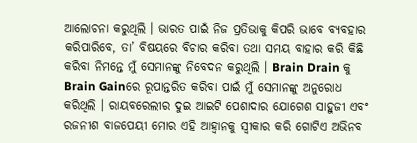ଆଲୋଚନା କରୁଥିଲି । ଭାରତ ପାଇଁ ନିଜ ପ୍ରତିଭାକୁ କିପରି ଭାବେ ବ୍ୟବହାର କରିପାରିବେ, ତା’ ବିଷୟରେ ବିଚାର କରିବା ତଥା ସମୟ ବାହାର କରି କିଛି କରିବା ନିମନ୍ତେ ମୁଁ ସେମାନଙ୍କୁ ନିବେଦନ କରୁଥିଲି । Brain Drain କୁ Brain Gainରେ ରୂପାନ୍ତରିତ କରିବା ପାଇଁ ମୁଁ ସେମାନଙ୍କୁ ଅନୁରୋଧ କରିଥିଲି । ରାୟବରେଲୀର ଦୁଇ ଆଇଟି ପେଶାଦାର ଯୋଗେଶ ସାହୁଜୀ ଏବଂ ରଜନୀଶ ବାଜପେୟୀ ମୋର ଏହି ଆହ୍ୱାନକୁ ସ୍ୱୀକାର କରି ଗୋଟିଏ ଅଭିନବ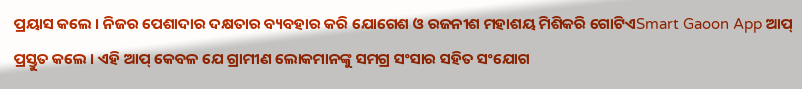ପ୍ରୟାସ କଲେ । ନିଜର ପେଶାଦାର ଦକ୍ଷତାର ବ୍ୟବହାର କରି ଯୋଗେଶ ଓ ରଜନୀଶ ମହାଶୟ ମିଶିକରି ଗୋଟିଏSmart Gaoon App ଆପ୍ ପ୍ରସ୍ତୁତ କଲେ । ଏହି ଆପ୍ କେବଳ ଯେ ଗ୍ରାମୀଣ ଲୋକମାନଙ୍କୁ ସମଗ୍ର ସଂସାର ସହିତ ସଂଯୋଗ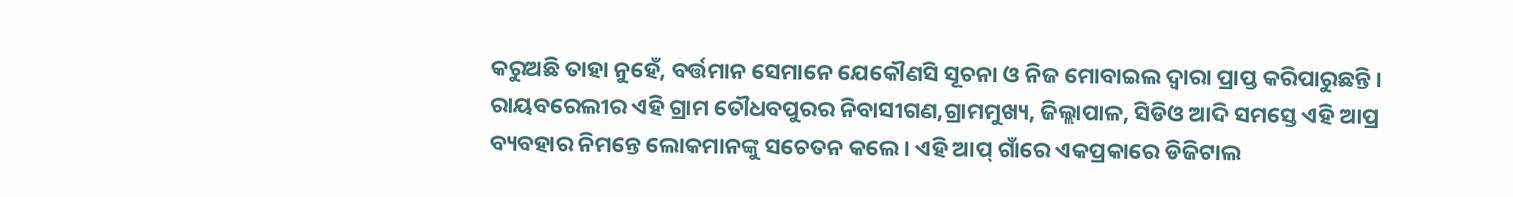କରୁଅଛି ତାହା ନୁହେଁ, ବର୍ତ୍ତମାନ ସେମାନେ ଯେକୌଣସି ସୂଚନା ଓ ନିଜ ମୋବାଇଲ ଦ୍ୱାରା ପ୍ରାପ୍ତ କରିପାରୁଛନ୍ତି । ରାୟବରେଲୀର ଏହି ଗ୍ରାମ ତୌଧବପୁରର ନିବାସୀଗଣ,ଗ୍ରାମମୁଖ୍ୟ, ଜିଲ୍ଲାପାଳ, ସିଡିଓ ଆଦି ସମସ୍ତେ ଏହି ଆପ୍ର ବ୍ୟବହାର ନିମନ୍ତେ ଲୋକମାନଙ୍କୁ ସଚେତନ କଲେ । ଏହି ଆପ୍ ଗାଁରେ ଏକପ୍ରକାରେ ଡିଜିଟାଲ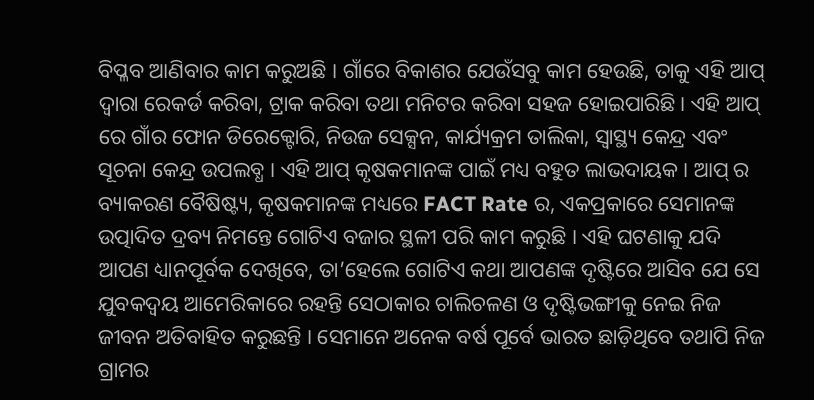ବିପ୍ଳବ ଆଣିବାର କାମ କରୁଅଛି । ଗାଁରେ ବିକାଶର ଯେଉଁସବୁ କାମ ହେଉଛି, ତାକୁ ଏହି ଆପ୍ ଦ୍ୱାରା ରେକର୍ଡ କରିବା, ଟ୍ରାକ କରିବା ତଥା ମନିଟର କରିବା ସହଜ ହୋଇପାରିଛି । ଏହି ଆପ୍ ରେ ଗାଁର ଫୋନ ଡିରେକ୍ଟୋରି, ନିଉଜ ସେକ୍ସନ, କାର୍ଯ୍ୟକ୍ରମ ତାଲିକା, ସ୍ୱାସ୍ଥ୍ୟ କେନ୍ଦ୍ର ଏବଂ ସୂଚନା କେନ୍ଦ୍ର ଉପଲବ୍ଧ । ଏହି ଆପ୍ କୃଷକମାନଙ୍କ ପାଇଁ ମଧ୍ୟ ବହୁତ ଲାଭଦାୟକ । ଆପ୍ ର ବ୍ୟାକରଣ ବୈଷିଷ୍ଟ୍ୟ, କୃଷକମାନଙ୍କ ମଧ୍ୟରେ FACT Rate ର, ଏକପ୍ରକାରେ ସେମାନଙ୍କ ଉତ୍ପାଦିତ ଦ୍ରବ୍ୟ ନିମନ୍ତେ ଗୋଟିଏ ବଜାର ସ୍ଥଳୀ ପରି କାମ କରୁଛି । ଏହି ଘଟଣାକୁ ଯଦି ଆପଣ ଧ୍ୟାନପୂର୍ବକ ଦେଖିବେ, ତା’ହେଲେ ଗୋଟିଏ କଥା ଆପଣଙ୍କ ଦୃଷ୍ଟିରେ ଆସିବ ଯେ ସେ ଯୁବକଦ୍ୱୟ ଆମେରିକାରେ ରହନ୍ତି ସେଠାକାର ଚାଲିଚଳଣ ଓ ଦୃଷ୍ଟିଭଙ୍ଗୀକୁ ନେଇ ନିଜ ଜୀବନ ଅତିବାହିତ କରୁଛନ୍ତି । ସେମାନେ ଅନେକ ବର୍ଷ ପୂର୍ବେ ଭାରତ ଛାଡ଼ିଥିବେ ତଥାପି ନିଜ ଗ୍ରାମର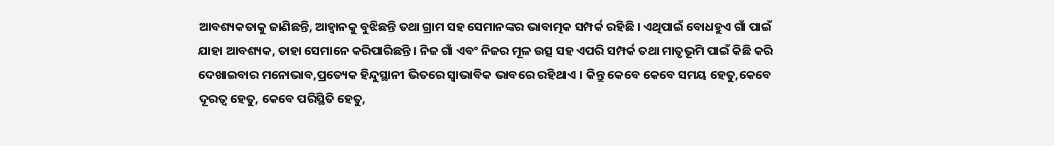ଆବଶ୍ୟକତାକୁ ଜାଣିଛନ୍ତି, ଆହ୍ୱାନକୁ ବୁଝିଛନ୍ତି ତଥା ଗ୍ରାମ ସହ ସେମାନଙ୍କର ଭାବାତ୍ମକ ସମ୍ପର୍କ ରହିଛି । ଏଥିପାଇଁ ବୋଧହୁଏ ଗାଁ ପାଇଁ ଯାହା ଆବଶ୍ୟକ, ତାହା ସେମାନେ କରିପାରିଛନ୍ତି । ନିଜ ଗାଁ ଏବଂ ନିଜର ମୂଳ ଉତ୍ସ ସହ ଏପରି ସମ୍ପର୍କ ତଥା ମାତୃଭୂମି ପାଇଁ କିଛି କରି ଦେଖାଇବାର ମନୋଭାବ,ପ୍ରତ୍ୟେକ ହିନ୍ଦୁସ୍ଥାନୀ ଭିତରେ ସ୍ୱାଭାବିକ ଭାବରେ ରହିଥାଏ । କିନ୍ତୁ କେବେ କେବେ ସମୟ ହେତୁ,କେବେ ଦୂରତ୍ୱ ହେତୁ, କେବେ ପରିସ୍ଥିତି ହେତୁ,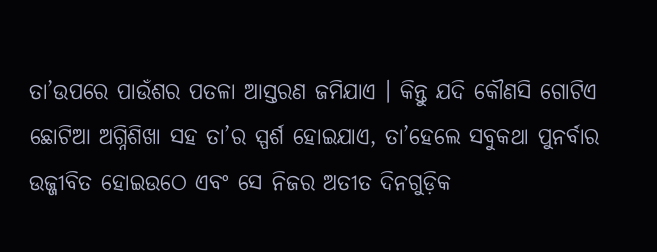ତା’ଉପରେ ପାଉଁଶର ପତଳା ଆସ୍ତରଣ ଜମିଯାଏ । କିନ୍ତୁ ଯଦି କୌଣସି ଗୋଟିଏ ଛୋଟିଆ ଅଗ୍ନିଶିଖା ସହ ତା’ର ସ୍ପର୍ଶ ହୋଇଯାଏ, ତା’ହେଲେ ସବୁକଥା ପୁନର୍ବାର ଉଜ୍ଜୀବିତ ହୋଇଉଠେ ଏବଂ ସେ ନିଜର ଅତୀତ ଦିନଗୁଡ଼ିକ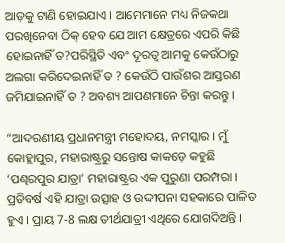ଆଡ଼କୁ ଟାଣି ହୋଇଯାଏ । ଆମେମାନେ ମଧ୍ୟ ନିଜକଥା ପରଖିନେବା ଠିକ୍ ହେବ ଯେ ଆମ କ୍ଷେତ୍ରରେ ଏପରି କିଛି ହୋଇନାହିଁ ତ?ପରିସ୍ଥିତି ଏବଂ ଦୂରତ୍ୱ ଆମକୁ କେଉଁଠାରୁ ଅଲଗା କରିଦେଇନାହିଁ ତ ? କେଉଁଠି ପାଉଁଶର ଆସ୍ତରଣ ଜମିଯାଇନାହିଁ ତ ? ଅବଶ୍ୟ ଆପଣମାନେ ଚିନ୍ତା କରନ୍ତୁ ।

“ଆଦରଣୀୟ ପ୍ରଧାନମନ୍ତ୍ରୀ ମହୋଦୟ, ନମସ୍କାର । ମୁଁ କୋହ୍ଲାପୁର, ମହାରାଷ୍ଟ୍ରରୁ ସନ୍ତୋଷ କାକଡ଼େ କହୁଛି ‘ପଣ୍ଢରପୁର ଯାତ୍ରା’ ମହାରାଷ୍ଟ୍ରର ଏକ ପୁରୁଣା ପରମ୍ପରା । ପ୍ରତିବର୍ଷ ଏହି ଯାତ୍ରା ଉତ୍ସାହ ଓ ଉଦ୍ଦୀପନା ସହକାରେ ପାଳିତ ହୁଏ । ପ୍ରାୟ 7-8 ଲକ୍ଷ ତୀର୍ଥଯାତ୍ରୀ ଏଥିରେ ଯୋଗଦିଅନ୍ତି ।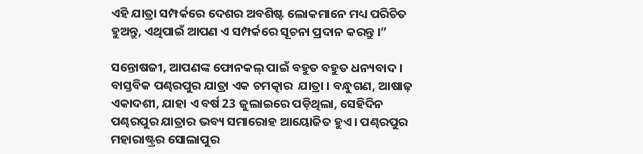ଏହି ଯାତ୍ରା ସମ୍ପର୍କରେ ଦେଶର ଅବଶିଷ୍ଟ ଲୋକମାନେ ମଧ୍ୟ ପରିଚିତ ହୁଅନ୍ତୁ, ଏଥିପାଇଁ ଆପଣ ଏ ସମ୍ପର୍କରେ ସୂଚନା ପ୍ରଦାନ କରନ୍ତୁ ।”

ସନ୍ତୋଷଜୀ, ଆପଣଙ୍କ ଫୋନକଲ୍ ପାଇଁ ବହୁତ ବହୁତ ଧନ୍ୟବାଦ । ବାସ୍ତବିକ ପଣ୍ଢରପୁର ଯାତ୍ରା ଏକ ଚମତ୍କାର  ଯାତ୍ରା । ବନ୍ଧୁଗଣ, ଆଷାଢ଼ ଏକାଦଶୀ, ଯାହା ଏ ବର୍ଷ 23 ଜୁଲାଇରେ ପଡ଼ିଥିଲା, ସେହିଦିନ ପଣ୍ଢରପୁର ଯାତ୍ରାର ଭବ୍ୟ ସମାରୋହ ଆୟୋଜିତ ହୁଏ । ପଣ୍ଢରପୁର ମହାରାଷ୍ଟ୍ରର ସୋଲାପୁର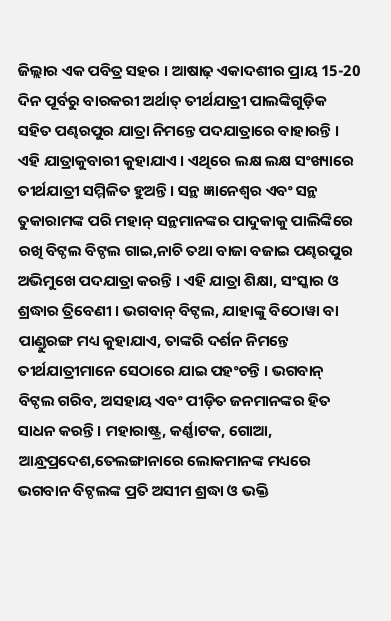ଜିଲ୍ଲାର ଏକ ପବିତ୍ର ସହର । ଆଷାଢ଼ ଏକାଦଶୀର ପ୍ରାୟ 15-20 ଦିନ ପୂର୍ବରୁ ବାରକରୀ ଅର୍ଥାତ୍ ତୀର୍ଥଯାତ୍ରୀ ପାଲଙ୍କିଗୁଡ଼ିକ ସହିତ ପଣ୍ଢରପୁର ଯାତ୍ରା ନିମନ୍ତେ ପଦଯାତ୍ରାରେ ବାହାରନ୍ତି । ଏହି ଯାତ୍ରାକୁବାରୀ କୁହାଯାଏ । ଏଥିରେ ଲକ୍ଷ ଲକ୍ଷ ସଂଖ୍ୟାରେ ତୀର୍ଥଯାତ୍ରୀ ସମ୍ମିଳିତ ହୁଅନ୍ତି । ସନ୍ଥ ଜ୍ଞାନେଶ୍ୱର ଏବଂ ସନ୍ଥ ତୁକାରାମଙ୍କ ପରି ମହାନ୍ ସନ୍ଥମାନଙ୍କର ପାଦୁକାକୁ ପାଲିଙ୍କିରେ ରଖି ବିଟ୍ଠଲ ବିଟ୍ଠଲ ଗାଇ,ନାଚି ତଥା ବାଜା ବଜାଇ ପଣ୍ଢରପୁର ଅଭିମୁଖେ ପଦଯାତ୍ରା କରନ୍ତି । ଏହି ଯାତ୍ରା ଶିକ୍ଷା, ସଂସ୍କାର ଓ ଶ୍ରଦ୍ଧାର ତ୍ରିବେଣୀ । ଭଗବାନ୍ ବିଟ୍ଠଲ, ଯାହାଙ୍କୁ ବିଠୋୱା ବା ପାଣ୍ଡୁରଙ୍ଗ ମଧ୍ୟ କୁହାଯାଏ, ତାଙ୍କରି ଦର୍ଶନ ନିମନ୍ତେ ତୀର୍ଥଯାତ୍ରୀମାନେ ସେଠାରେ ଯାଇ ପହଂଚନ୍ତି । ଭଗବାନ୍ ବିଟ୍ଠଲ ଗରିବ, ଅସହାୟ ଏବଂ ପୀଡ଼ିତ ଜନମାନଙ୍କର ହିତ ସାଧନ କରନ୍ତି । ମହାରାଷ୍ଟ୍ର, କର୍ଣ୍ଣାଟକ, ଗୋଆ, ଆନ୍ଧ୍ରପ୍ରଦେଶ,ତେଲଙ୍ଗାନାରେ ଲୋକମାନଙ୍କ ମଧ୍ୟରେ ଭଗବାନ ବିଟ୍ଠଲଙ୍କ ପ୍ରତି ଅସୀମ ଶ୍ରଦ୍ଧା ଓ ଭକ୍ତି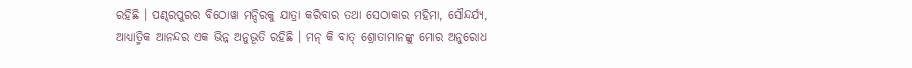ରହିଛି । ପଣ୍ଢରପୁରର ବିଠୋୱା ମନ୍ଦିରକୁ ଯାତ୍ରା କରିବାର ତଥା ସେଠାକାର ମହିମା, ସୌନ୍ଦର୍ଯ୍ୟ, ଆଧ୍ୟାତ୍ମିକ ଆନନ୍ଦର ଏକ ଭିନ୍ନ ଅନୁଭୂତି ରହିଛି । ମନ୍ କି ବାତ୍ ଶ୍ରୋତାମାନଙ୍କୁ ମୋର ଅନୁରୋଧ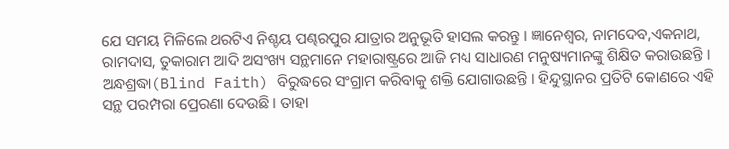ଯେ ସମୟ ମିଳିଲେ ଥରଟିଏ ନିଶ୍ଚୟ ପଣ୍ଢରପୁର ଯାତ୍ରାର ଅନୁଭୂତି ହାସଲ କରନ୍ତୁ । ଜ୍ଞାନେଶ୍ୱର, ନାମଦେବ,ଏକନାଥ, ରାମଦାସ, ତୁକାରାମ ଆଦି ଅସଂଖ୍ୟ ସନ୍ଥମାନେ ମହାରାଷ୍ଟ୍ରରେ ଆଜି ମଧ୍ୟ ସାଧାରଣ ମନୁଷ୍ୟମାନଙ୍କୁ ଶିକ୍ଷିତ କରାଉଛନ୍ତି । ଅନ୍ଧଶ୍ରଦ୍ଧା(Blind Faith) ବିରୁଦ୍ଧରେ ସଂଗ୍ରାମ କରିବାକୁ ଶକ୍ତି ଯୋଗାଉଛନ୍ତି । ହିନ୍ଦୁସ୍ଥାନର ପ୍ରତିଟି କୋଣରେ ଏହି ସନ୍ଥ ପରମ୍ପରା ପ୍ରେରଣା ଦେଉଛି । ତାହା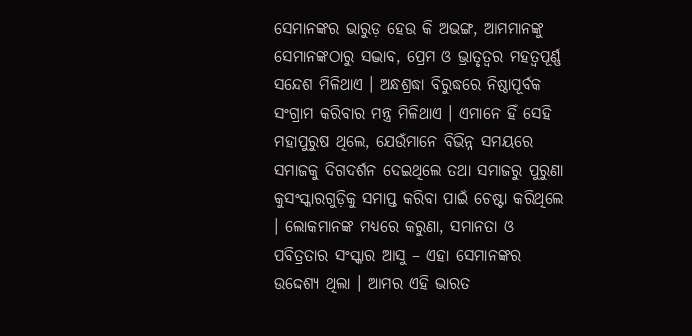ସେମାନଙ୍କର ଭାରୁଡ଼ ହେଉ କି ଅଭଙ୍ଗ, ଆମମାନଙ୍କୁ ସେମାନଙ୍କଠାରୁ ସଦ୍ଭାବ, ପ୍ରେମ ଓ ଭ୍ରାତୃତ୍ୱର ମହତ୍ୱପୂର୍ଣ୍ଣ ସନ୍ଦେଶ ମିଳିଥାଏ । ଅନ୍ଧଶ୍ରଦ୍ଧା ବିରୁଦ୍ଧରେ ନିଷ୍ଠାପୂର୍ବକ ସଂଗ୍ରାମ କରିବାର ମନ୍ତ୍ର ମିଳିଥାଏ । ଏମାନେ ହିଁ ସେହି ମହାପୁରୁଷ ଥିଲେ, ଯେଉଁମାନେ ବିଭିନ୍ନ ସମୟରେ ସମାଜକୁ ଦିଗଦର୍ଶନ ଦେଇଥିଲେ ତଥା ସମାଜରୁ ପୁରୁଣା କୁସଂସ୍କାରଗୁଡ଼ିକୁ ସମାପ୍ତ କରିବା ପାଇଁ ଚେଷ୍ଟା କରିଥିଲେ । ଲୋକମାନଙ୍କ ମଧ୍ୟରେ କରୁଣା, ସମାନତା ଓ ପବିତ୍ରତାର ସଂସ୍କାର ଆସୁ – ଏହା ସେମାନଙ୍କର ଉଦ୍ଦେଶ୍ୟ ଥିଲା । ଆମର ଏହି ଭାରତ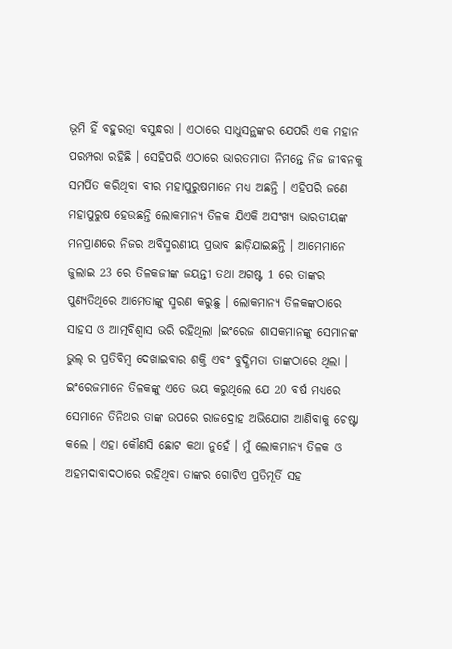ଭୂମି ହିଁ ବହୁରତ୍ନା ବସୁନ୍ଧରା । ଏଠାରେ ସାଧୁସନ୍ଥଙ୍କର ଯେପରି ଏକ ମହାନ ପରମ୍ପରା ରହିଛି । ସେହିପରି ଏଠାରେ ଭାରତମାତା ନିମନ୍ତେ ନିଜ ଜୀବନକୁ ସମର୍ପିତ କରିଥିବା ବୀର ମହାପୁରୁଷମାନେ ମଧ୍ୟ ଅଛନ୍ତି । ଏହିପରି ଜଣେ ମହାପୁରୁଷ ହେଉଛନ୍ତି ଲୋକମାନ୍ୟ ତିଳକ ଯିଏକି ଅସଂଖ୍ୟ ଭାରତୀୟଙ୍କ ମନପ୍ରାଣରେ ନିଜର ଅବିସ୍ମରଣୀୟ ପ୍ରଭାବ ଛାଡ଼ିଯାଇଛନ୍ତି । ଆମେମାନେ ଜୁଲାଇ 23 ରେ ତିଳକଜୀଙ୍କ ଜୟନ୍ତୀ ତଥା ଅଗଷ୍ଟ 1 ରେ ତାଙ୍କର ପୁଣ୍ୟତିଥିରେ ଆମେତାଙ୍କୁ ସ୍ମରଣ କରୁଛୁ । ଲୋକମାନ୍ୟ ତିଳକଙ୍କଠାରେ ସାହସ ଓ ଆତ୍ମବିଶ୍ୱାସ ଭରି ରହିଥିଲା ।ଇଂରେଜ ଶାସକମାନଙ୍କୁ ସେମାନଙ୍କ ଭୁଲ୍ ର ପ୍ରତିବିମ୍ବ ଦେଖାଇବାର ଶକ୍ତି ଏବଂ ବୁଦ୍ଧିମତା ତାଙ୍କଠାରେ ଥିଲା । ଇଂରେଜମାନେ ତିଳକଙ୍କୁ ଏତେ ଭୟ କରୁଥିଲେ ଯେ 20 ବର୍ଷ ମଧ୍ୟରେ ସେମାନେ ତିନିଥର ତାଙ୍କ ଉପରେ ରାଜଦ୍ରୋହ ଅଭିଯୋଗ ଆଣିବାକୁ ଚେଷ୍ଟା କଲେ । ଏହା କୌଣସି ଛୋଟ କଥା ନୁହେଁ । ମୁଁ ଲୋକମାନ୍ୟ ତିଳକ ଓ ଅହମଦାବାଦଠାରେ ରହିଥିବା ତାଙ୍କର ଗୋଟିଏ ପ୍ରତିମୂର୍ତି ସହ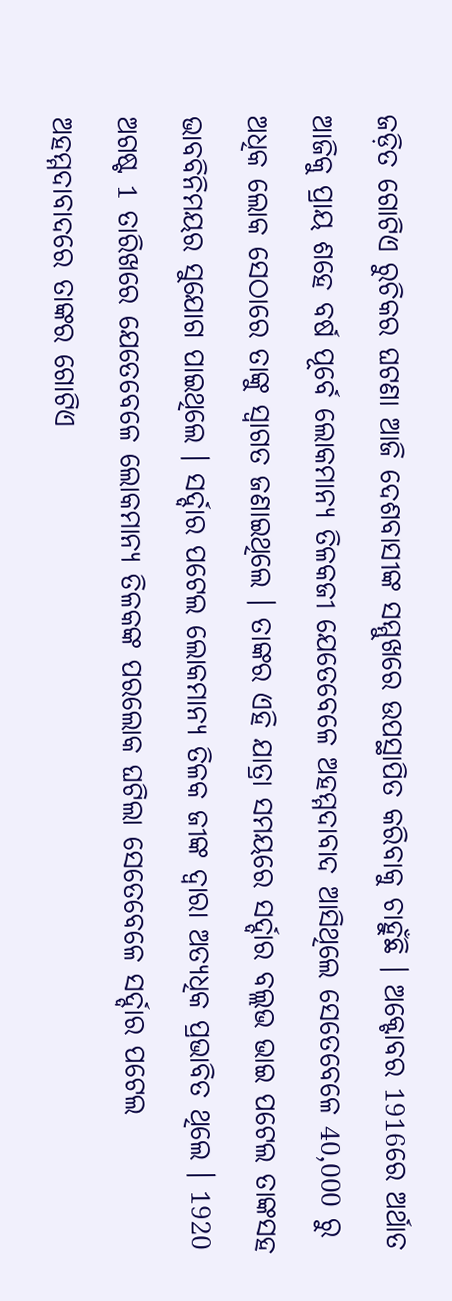ଜଡ଼ିତ ଗୋଟିଏ ରୁଚିକର ଘଟଣା ଆଜି ଦେଶବାସୀଙ୍କ ସମ୍ମୁଖରେ ଉପସ୍ଥାପିତ କରିବାକୁ ଚାହୁଁଛି । ଅକ୍ଟୋବର 1916ରେ ଅର୍ଥାତ ଆଜିକୁ ପ୍ରାୟ ଶହେ ବର୍ଷ ପୂର୍ବେ ଲୋକମାନ୍ୟ ତିଳକଜୀ ଯେତେବେଳେ ଅହମ୍ମଦାବାଦ ଆସିଥିଲେ ସେତେବେଳେ 40,000 ରୁ ଅଧିକ ଲୋକ ସେଠାରେ ତାଙ୍କୁ ସ୍ୱାଗତ ଜଣାଇଥିଲେ । ତାଙ୍କର ଏହି ଯାତ୍ରା ସମୟରେ ସର୍ଦ୍ଦାର ବଲ୍ଲଭ ଭାଇ ପଟେଲ ତାଙ୍କସହ ଭାବବିନିମୟର ସୁଯୋଗ ପାଇଥିଲେ । ସର୍ଦ୍ଦାର ପଟେଲ ଲୋକମାନ୍ୟ ତିଳକ ଜୀଙ୍କ ଦ୍ୱାରା ଅତ୍ୟଧିକ ପ୍ରଭାବିତ ଥିଲେ । 1920 ଅଗଷ୍ଟ 1 ତାରିଖରେ ଯେତେବେଳେ ଲୋକମାନ୍ୟ ତିଳକଙ୍କ ପରଲୋକ ଘଟିଲା ସେତେବେଳେ ସର୍ଦ୍ଦାର ପଟେଲ ଅହମ୍ମଦାବାଦରେ ତାଙ୍କର ଗୋଟିଏ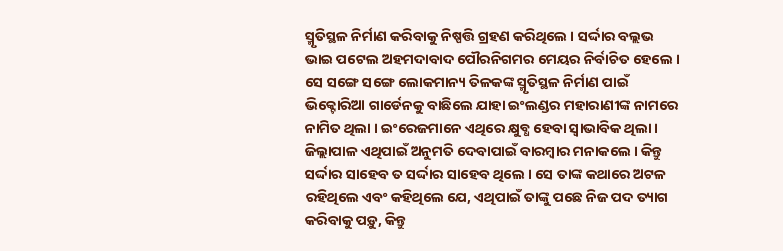ସ୍ମୃତିସ୍ଥଳ ନିର୍ମାଣ କରିବାକୁ ନିଷ୍ପତ୍ତି ଗ୍ରହଣ କରିଥିଲେ । ସର୍ଦ୍ଦାର ବଲ୍ଲଭ ଭାଇ ପଟେଲ ଅହମଦାବାଦ ପୌରନିଗମର ମେୟର ନିର୍ବାଚିତ ହେଲେ । ସେ ସଙ୍ଗେ ସଙ୍ଗେ ଲୋକମାନ୍ୟ ତିଳକଙ୍କ ସ୍ମୃତିସ୍ଥଳ ନିର୍ମାଣ ପାଇଁ ଭିକ୍ଟୋରିଆ ଗାର୍ଡେନକୁ ବାଛିଲେ ଯାହା ଇଂଲଣ୍ଡର ମହାରାଣୀଙ୍କ ନାମରେ ନାମିତ ଥିଲା । ଇଂରେଜମାନେ ଏଥିରେ କ୍ଷୁବ୍ଧ ହେବା ସ୍ୱାଭାବିକ ଥିଲା । ଜିଲ୍ଲାପାଳ ଏଥିପାଇଁ ଅନୁମତି ଦେବାପାଇଁ ବାରମ୍ବାର ମନାକଲେ । କିନ୍ତୁ ସର୍ଦ୍ଦାର ସାହେବ ତ ସର୍ଦ୍ଦାର ସାହେବ ଥିଲେ । ସେ ତାଙ୍କ କଥାରେ ଅଟଳ ରହିଥିଲେ ଏବଂ କହିଥିଲେ ଯେ, ଏଥିପାଇଁ ତାଙ୍କୁ ପଛେ ନିଜ ପଦ ତ୍ୟାଗ କରିବାକୁ ପଡ଼ୁ, କିନ୍ତୁ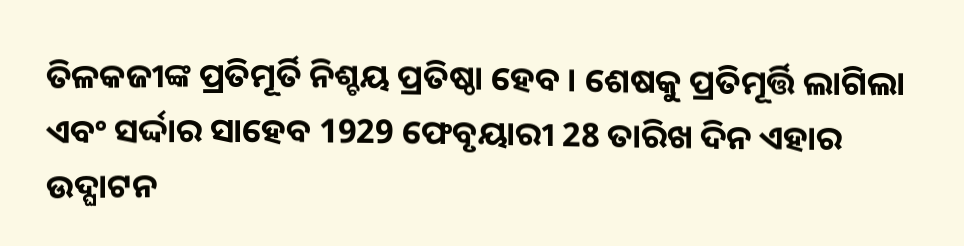ତିଳକଜୀଙ୍କ ପ୍ରତିମୂର୍ତି ନିଶ୍ଚୟ ପ୍ରତିଷ୍ଠା ହେବ । ଶେଷକୁ ପ୍ରତିମୂର୍ତ୍ତି ଲାଗିଲା ଏବଂ ସର୍ଦ୍ଦାର ସାହେବ 1929 ଫେବୃୟାରୀ 28 ତାରିଖ ଦିନ ଏହାର ଉଦ୍ଘାଟନ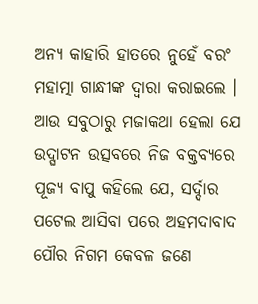ଅନ୍ୟ କାହାରି ହାତରେ ନୁହେଁ ବରଂ ମହାତ୍ମା ଗାନ୍ଧୀଙ୍କ ଦ୍ୱାରା କରାଇଲେ । ଆଉ ସବୁଠାରୁ ମଜାକଥା ହେଲା ଯେ ଉଦ୍ଘାଟନ ଉତ୍ସବରେ ନିଜ ବକ୍ତବ୍ୟରେ ପୂଜ୍ୟ ବାପୁ କହିଲେ ଯେ, ସର୍ଦ୍ଦାର ପଟେଲ ଆସିବା ପରେ ଅହମଦାବାଦ ପୌର ନିଗମ କେବଳ ଜଣେ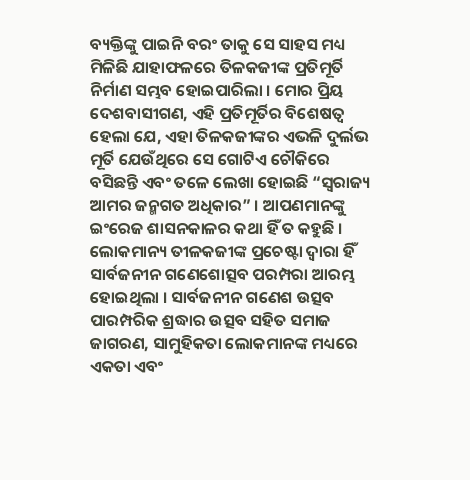ବ୍ୟକ୍ତିଙ୍କୁ ପାଇନି ବରଂ ତାକୁ ସେ ସାହସ ମଧ୍ୟ ମିଳିଛି ଯାହାଫଳରେ ତିଳକଜୀଙ୍କ ପ୍ରତିମୂର୍ତି ନିର୍ମାଣ ସମ୍ଭବ ହୋଇପାରିଲା । ମୋର ପ୍ରିୟ ଦେଶବାସୀଗଣ, ଏହି ପ୍ରତିମୂର୍ତିର ବିଶେଷତ୍ୱ ହେଲା ଯେ, ଏହା ତିଳକଜୀଙ୍କର ଏଭଳି ଦୁର୍ଲଭ ମୂର୍ତି ଯେଉଁଥିରେ ସେ ଗୋଟିଏ ଚୌକିରେ ବସିଛନ୍ତି ଏବଂ ତଳେ ଲେଖା ହୋଇଛି “ସ୍ୱରାଜ୍ୟ ଆମର ଜନ୍ମଗତ ଅଧିକାର” । ଆପଣମାନଙ୍କୁ ଇଂରେଜ ଶାସନକାଳର କଥା ହିଁ ତ କହୁଛି । ଲୋକମାନ୍ୟ ତୀଳକଜୀଙ୍କ ପ୍ରଚେଷ୍ଟା ଦ୍ୱାରା ହିଁ ସାର୍ବଜନୀନ ଗଣେଶୋତ୍ସବ ପରମ୍ପରା ଆରମ୍ଭ ହୋଇଥିଲା । ସାର୍ବଜନୀନ ଗଣେଶ ଉତ୍ସବ ପାରମ୍ପରିକ ଶ୍ରଦ୍ଧାର ଉତ୍ସବ ସହିତ ସମାଜ ଜାଗରଣ, ସାମୁହିକତା ଲୋକମାନଙ୍କ ମଧ୍ୟରେ ଏକତା ଏବଂ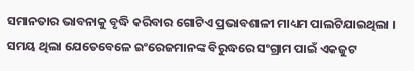ସମାନତାର ଭାବନାକୁ ବୃଦ୍ଧି କରିବାର ଗୋଟିଏ ପ୍ରଭାବଶାଳୀ ମାଧ୍ୟମ ପାଲଟିଯାଇଥିଲା । ସମୟ ଥିଲା ଯେତେବେଳେ ଇଂରେଜମାନଙ୍କ ବିରୁଦ୍ଧରେ ସଂଗ୍ରାମ ପାଇଁ ଏକଜୁଟ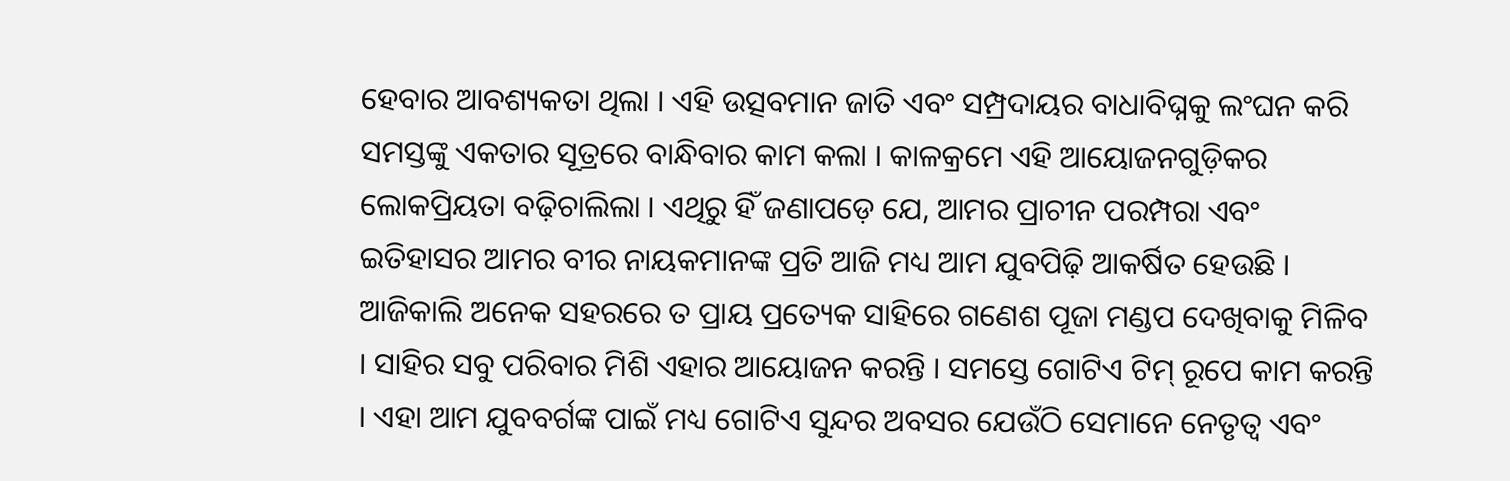ହେବାର ଆବଶ୍ୟକତା ଥିଲା । ଏହି ଉତ୍ସବମାନ ଜାତି ଏବଂ ସମ୍ପ୍ରଦାୟର ବାଧାବିଘ୍ନକୁ ଲଂଘନ କରି ସମସ୍ତଙ୍କୁ ଏକତାର ସୂତ୍ରରେ ବାନ୍ଧିବାର କାମ କଲା । କାଳକ୍ରମେ ଏହି ଆୟୋଜନଗୁଡ଼ିକର ଲୋକପ୍ରିୟତା ବଢ଼ିଚାଲିଲା । ଏଥିରୁ ହିଁ ଜଣାପଡ଼େ ଯେ, ଆମର ପ୍ରାଚୀନ ପରମ୍ପରା ଏବଂ ଇତିହାସର ଆମର ବୀର ନାୟକମାନଙ୍କ ପ୍ରତି ଆଜି ମଧ୍ୟ ଆମ ଯୁବପିଢ଼ି ଆକର୍ଷିତ ହେଉଛି । ଆଜିକାଲି ଅନେକ ସହରରେ ତ ପ୍ରାୟ ପ୍ରତ୍ୟେକ ସାହିରେ ଗଣେଶ ପୂଜା ମଣ୍ଡପ ଦେଖିବାକୁ ମିଳିବ । ସାହିର ସବୁ ପରିବାର ମିଶି ଏହାର ଆୟୋଜନ କରନ୍ତି । ସମସ୍ତେ ଗୋଟିଏ ଟିମ୍ ରୂପେ କାମ କରନ୍ତି । ଏହା ଆମ ଯୁବବର୍ଗଙ୍କ ପାଇଁ ମଧ୍ୟ ଗୋଟିଏ ସୁନ୍ଦର ଅବସର ଯେଉଁଠି ସେମାନେ ନେତୃତ୍ୱ ଏବଂ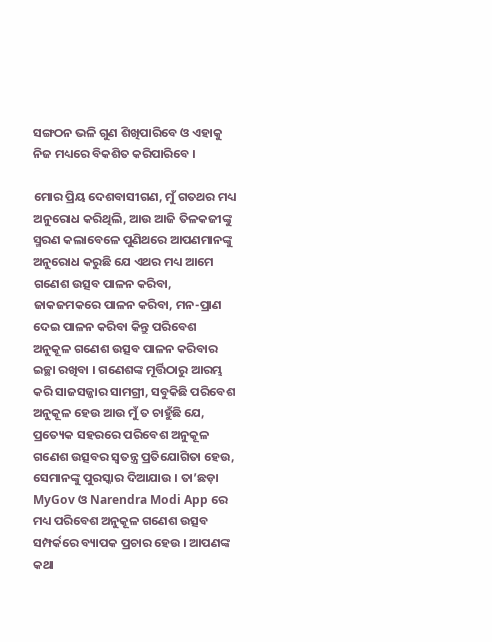ସଙ୍ଗଠନ ଭଳି ଗୁଣ ଶିଖିପାରିବେ ଓ ଏହାକୁ ନିଜ ମଧ୍ୟରେ ବିକଶିତ କରିପାରିବେ ।

ମୋର ପ୍ରିୟ ଦେଶବାସୀଗଣ, ମୁଁ ଗତଥର ମଧ୍ୟ ଅନୁରୋଧ କରିଥିଲି, ଆଉ ଆଜି ତିଳକଜୀଙ୍କୁ ସ୍ମରଣ କଲାବେଳେ ପୁଣିଥରେ ଆପଣମାନଙ୍କୁ ଅନୁରୋଧ କରୁଛି ଯେ ଏଥର ମଧ୍ୟ ଆମେ ଗଣେଶ ଉତ୍ସବ ପାଳନ କରିବା, ଜାକଜମକରେ ପାଳନ କରିବା, ମନ-ପ୍ରାଣ ଦେଇ ପାଳନ କରିବା କିନ୍ତୁ ପରିବେଶ ଅନୁକୂଳ ଗଣେଶ ଉତ୍ସବ ପାଳନ କରିବାର ଇଚ୍ଛା ରଖିବା । ଗଣେଶଙ୍କ ମୂର୍ତ୍ତିଠାରୁ ଆରମ୍ଭ କରି ସାଜସଜ୍ଜାର ସାମଗ୍ରୀ, ସବୁକିଛି ପରିବେଶ ଅନୁକୂଳ ହେଉ ଆଉ ମୁଁ ତ ଚାହୁଁଛି ଯେ, ପ୍ରତ୍ୟେକ ସହରରେ ପରିବେଶ ଅନୁକୂଳ ଗଣେଶ ଉତ୍ସବର ସ୍ୱତନ୍ତ୍ର ପ୍ରତିଯୋଗିତା ହେଉ, ସେମାନଙ୍କୁ ପୁରସ୍କାର ଦିଆଯାଉ । ତା’ଛଡ଼ା MyGov ଓ Narendra Modi App ରେ ମଧ୍ୟ ପରିବେଶ ଅନୁକୂଳ ଗଣେଶ ଉତ୍ସବ ସମ୍ପର୍କରେ ବ୍ୟାପକ ପ୍ରଚାର ହେଉ । ଆପଣଙ୍କ କଥା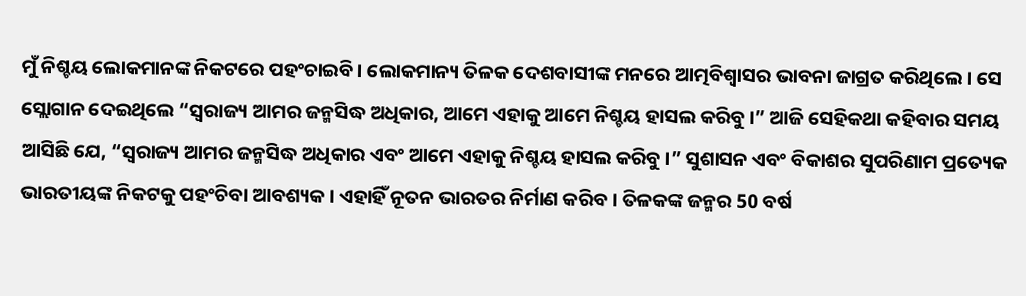ମୁଁ ନିଶ୍ଚୟ ଲୋକମାନଙ୍କ ନିକଟରେ ପହଂଚାଇବି । ଲୋକମାନ୍ୟ ତିଳକ ଦେଶବାସୀଙ୍କ ମନରେ ଆତ୍ମବିଶ୍ୱାସର ଭାବନା ଜାଗ୍ରତ କରିଥିଲେ । ସେ ସ୍ଲୋଗାନ ଦେଇଥିଲେ “ସ୍ୱରାଜ୍ୟ ଆମର ଜନ୍ମସିଦ୍ଧ ଅଧିକାର, ଆମେ ଏହାକୁ ଆମେ ନିଶ୍ଚୟ ହାସଲ କରିବୁ ।” ଆଜି ସେହିକଥା କହିବାର ସମୟ ଆସିଛି ଯେ, “ସ୍ୱରାଜ୍ୟ ଆମର ଜନ୍ମସିଦ୍ଧ ଅଧିକାର ଏବଂ ଆମେ ଏହାକୁ ନିଶ୍ଚୟ ହାସଲ କରିବୁ ।” ସୁଶାସନ ଏବଂ ବିକାଶର ସୁପରିଣାମ ପ୍ରତ୍ୟେକ ଭାରତୀୟଙ୍କ ନିକଟକୁ ପହଂଚିବା ଆବଶ୍ୟକ । ଏହାହିଁ ନୂତନ ଭାରତର ନିର୍ମାଣ କରିବ । ତିଳକଙ୍କ ଜନ୍ମର 50 ବର୍ଷ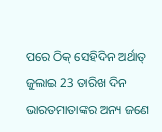ପରେ ଠିକ୍ ସେହିଦିନ ଅର୍ଥାତ୍ ଜୁଲାଇ 23 ତାରିଖ ଦିନ ଭାରତମାତାଙ୍କର ଅନ୍ୟ ଜଣେ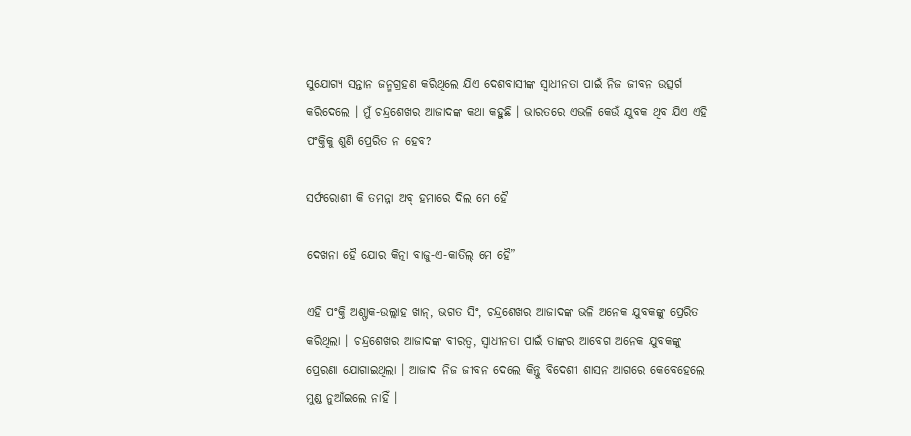ସୁଯୋଗ୍ୟ ସନ୍ତାନ ଜନ୍ମଗ୍ରହଣ କରିଥିଲେ ଯିଏ ଦେଶବାସୀଙ୍କ ସ୍ୱାଧୀନତା ପାଇଁ ନିଜ ଜୀବନ ଉତ୍ସର୍ଗ କରିଦେଲେ । ମୁଁ ଚନ୍ଦ୍ରଶେଖର ଆଜାଦଙ୍କ କଥା କହୁଛି । ଭାରତରେ ଏଭଳି କେଉଁ ଯୁବକ ଥିବ ଯିଏ ଏହି ପଂକ୍ତିକୁ ଶୁଣି ପ୍ରେରିତ ନ ହେବ?

ସର୍ଫରୋଶୀ କି ତମନ୍ନା ଅବ୍ ହମାରେ ଦିଲ ମେ ହୈ

ଦେଖନା ହୈ ଯୋର କିତ୍ନା ବାଜୁ-ଏ-କାତିଲ୍ ମେ ହୈ”

ଏହି ପଂକ୍ତି ଅଶ୍ଫାକ-ଉଲ୍ଲାହ ଖାନ୍, ଭଗତ ସିଂ, ଚନ୍ଦ୍ରଶେଖର ଆଜାଦଙ୍କ ଭଳି ଅନେକ ଯୁବକଙ୍କୁ ପ୍ରେରିତ କରିଥିଲା । ଚନ୍ଦ୍ରଶେଖର ଆଜାଦଙ୍କ ବୀରତ୍ୱ, ସ୍ୱାଧୀନତା ପାଇଁ ତାଙ୍କର ଆବେଗ ଅନେକ ଯୁବକଙ୍କୁ ପ୍ରେରଣା ଯୋଗାଇଥିଲା । ଆଜାଦ ନିଜ ଜୀବନ ଦେଲେ କିନ୍ତୁ ବିଦେଶୀ ଶାସନ ଆଗରେ କେବେହେଲେ ମୁଣ୍ଡ ନୁଆଁଇଲେ ନାହିଁ ।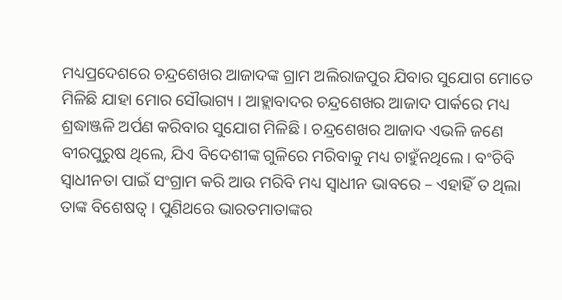ମଧ୍ୟପ୍ରଦେଶରେ ଚନ୍ଦ୍ରଶେଖର ଆଜାଦଙ୍କ ଗ୍ରାମ ଅଲିରାଜପୁର ଯିବାର ସୁଯୋଗ ମୋତେ ମିଳିଛି ଯାହା ମୋର ସୌଭାଗ୍ୟ । ଆହ୍ଲାବାଦର ଚନ୍ଦ୍ରଶେଖର ଆଜାଦ ପାର୍କରେ ମଧ୍ୟ ଶ୍ରଦ୍ଧାଞ୍ଜଳି ଅର୍ପଣ କରିବାର ସୁଯୋଗ ମିଳିଛି । ଚନ୍ଦ୍ରଶେଖର ଆଜାଦ ଏଭଳି ଜଣେ ବୀରପୁରୁଷ ଥିଲେ, ଯିଏ ବିଦେଶୀଙ୍କ ଗୁଳିରେ ମରିବାକୁ ମଧ୍ୟ ଚାହୁଁନଥିଲେ । ବଂଚିବି ସ୍ୱାଧୀନତା ପାଇଁ ସଂଗ୍ରାମ କରି ଆଉ ମରିବି ମଧ୍ୟ ସ୍ୱାଧୀନ ଭାବରେ – ଏହାହିଁ ତ ଥିଲା ତାଙ୍କ ବିଶେଷତ୍ୱ । ପୁଣିଥରେ ଭାରତମାତାଙ୍କର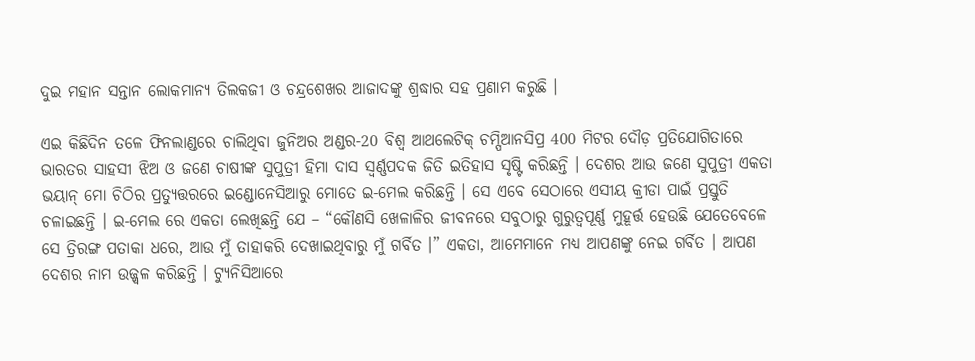ଦୁଇ ମହାନ ସନ୍ତାନ ଲୋକମାନ୍ୟ ତିଲକଜୀ ଓ ଚନ୍ଦ୍ରଶେଖର ଆଜାଦଙ୍କୁ ଶ୍ରଦ୍ଧାର ସହ ପ୍ରଣାମ କରୁଛି ।

ଏଇ କିଛିଦିନ ତଳେ ଫିନଲାଣ୍ଡରେ ଚାଲିଥିବା ଜୁନିଅର ଅଣ୍ଡର-20 ବିଶ୍ୱ ଆଥଲେଟିକ୍ ଚମ୍ପିଆନସିପ୍ର 400 ମିଟର ଦୌଡ଼ ପ୍ରତିଯୋଗିତାରେ ଭାରତର ସାହସୀ ଝିଅ ଓ ଜଣେ ଚାଷୀଙ୍କ ସୁପୁତ୍ରୀ ହିମା ଦାସ ସ୍ୱର୍ଣ୍ଣପଦକ ଜିତି ଇତିହାସ ସୃଷ୍ଟି କରିଛନ୍ତି । ଦେଶର ଆଉ ଜଣେ ସୁପୁତ୍ରୀ ଏକତା ଭୟାନ୍ ମୋ ଚିଠିର ପ୍ରତ୍ୟୁତ୍ତରରେ ଇଣ୍ଡୋନେସିଆରୁ ମୋତେ ଇ-ମେଲ କରିଛନ୍ତି । ସେ ଏବେ ସେଠାରେ ଏସୀୟ କ୍ରୀଡା ପାଇଁ ପ୍ରସ୍ତୁତି ଚଳାଇଛନ୍ତି । ଇ-ମେଲ ରେ ଏକତା ଲେଖିଛନ୍ତି ଯେ – “କୌଣସି ଖେଳାଳିର ଜୀବନରେ ସବୁଠାରୁ ଗୁରୁତ୍ୱପୂର୍ଣ୍ଣ ମୁହୂର୍ତ୍ତ ହେଉଛି ଯେତେବେଳେ ସେ ତ୍ରିରଙ୍ଗ ପତାକା ଧରେ, ଆଉ ମୁଁ ତାହାକରି ଦେଖାଇଥିବାରୁ ମୁଁ ଗର୍ବିତ ।” ଏକତା, ଆମେମାନେ ମଧ୍ୟ ଆପଣଙ୍କୁ ନେଇ ଗର୍ବିତ । ଆପଣ ଦେଶର ନାମ ଉଜ୍ଜ୍ୱଳ କରିଛନ୍ତି । ଟ୍ୟୁନିସିଆରେ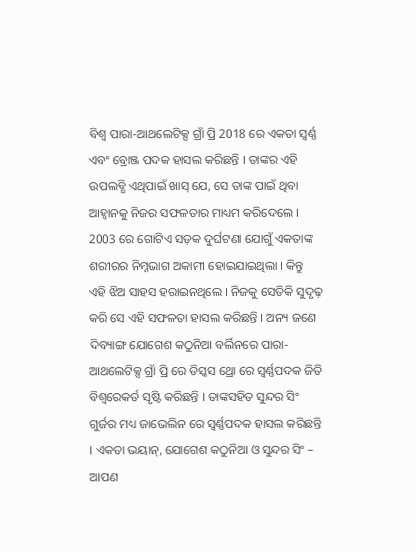ବିଶ୍ୱ ପାରା-ଆଥଲେଟିକ୍ସ ଗ୍ରାଁ ପ୍ରି 2018 ରେ ଏକତା ସ୍ୱର୍ଣ୍ଣ ଏବଂ ବ୍ରୋଞ୍ଜ ପଦକ ହାସଲ କରିଛନ୍ତି । ତାଙ୍କର ଏହି ଉପଲବ୍ଧି ଏଥିପାଇଁ ଖାସ୍ ଯେ, ସେ ତାଙ୍କ ପାଇଁ ଥିବା ଆହ୍ୱାନକୁ ନିଜର ସଫଳତାର ମାଧ୍ୟମ କରିଦେଲେ । 2003 ରେ ଗୋଟିଏ ସଡ଼କ ଦୁର୍ଘଟଣା ଯୋଗୁଁ ଏକତାଙ୍କ ଶରୀରର ନିମ୍ନଭାଗ ଅକାମୀ ହୋଇଯାଇଥିଲା । କିନ୍ତୁ ଏହି ଝିଅ ସାହସ ହରାଇନଥିଲେ । ନିଜକୁ ସେତିକି ସୁଦୃଢ଼ କରି ସେ ଏହି ସଫଳତା ହାସଲ କରିଛନ୍ତି । ଅନ୍ୟ ଜଣେ ଦିବ୍ୟାଙ୍ଗ ଯୋଗେଶ କଠୁନିଆ ବର୍ଲିନରେ ପାରା-ଆଥଲେଟିକ୍ସ ଗ୍ରାଁ ପ୍ରି ରେ ଡିସ୍କସ ଥ୍ରୋ ରେ ସ୍ୱର୍ଣ୍ଣପଦକ ଜିତି ବିଶ୍ୱରେକର୍ଡ ସୃଷ୍ଟି କରିଛନ୍ତି । ତାଙ୍କସହିତ ସୁନ୍ଦର ସିଂ ଗୁର୍ଜର ମଧ୍ୟ ଜାଭେଲିନ ରେ ସ୍ୱର୍ଣ୍ଣପଦକ ହାସଲ କରିଛନ୍ତି । ଏକତା ଭୟାନ୍, ଯୋଗେଶ କଠୁନିଆ ଓ ସୁନ୍ଦର ସିଂ – ଆପଣ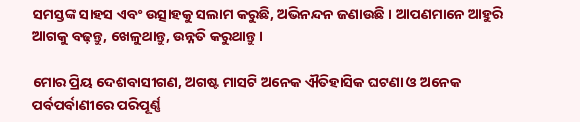ସମସ୍ତଙ୍କ ସାହସ ଏବଂ ଉତ୍ସାହକୁ ସଲାମ କରୁଛି, ଅଭିନନ୍ଦନ ଜଣାଉଛି । ଆପଣମାନେ ଆହୁରି ଆଗକୁ ବଢ଼ନ୍ତୁ, ଖେଳୁଥାନ୍ତୁ, ଉନ୍ନତି କରୁଥାନ୍ତୁ ।

ମୋର ପ୍ରିୟ ଦେଶବାସୀଗଣ, ଅଗଷ୍ଟ ମାସଟି ଅନେକ ଐତିହାସିକ ଘଟଣା ଓ ଅନେକ ପର୍ବପର୍ବାଣୀରେ ପରିପୂର୍ଣ୍ଣ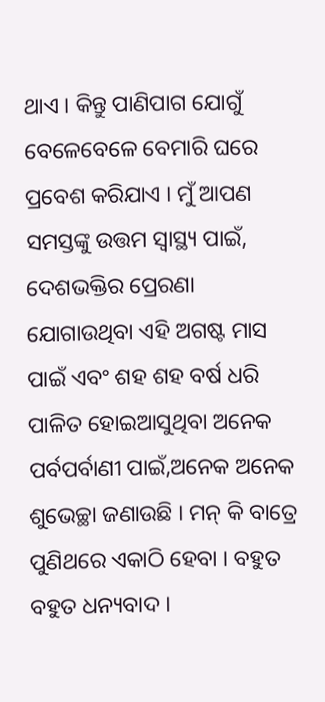ଥାଏ । କିନ୍ତୁ ପାଣିପାଗ ଯୋଗୁଁ ବେଳେବେଳେ ବେମାରି ଘରେ ପ୍ରବେଶ କରିଯାଏ । ମୁଁ ଆପଣ ସମସ୍ତଙ୍କୁ ଉତ୍ତମ ସ୍ୱାସ୍ଥ୍ୟ ପାଇଁ, ଦେଶଭକ୍ତିର ପ୍ରେରଣା ଯୋଗାଉଥିବା ଏହି ଅଗଷ୍ଟ ମାସ ପାଇଁ ଏବଂ ଶହ ଶହ ବର୍ଷ ଧରି ପାଳିତ ହୋଇଆସୁଥିବା ଅନେକ ପର୍ବପର୍ବାଣୀ ପାଇଁ,ଅନେକ ଅନେକ ଶୁଭେଚ୍ଛା ଜଣାଉଛି । ମନ୍ କି ବାତ୍ରେ ପୁଣିଥରେ ଏକାଠି ହେବା । ବହୁତ ବହୁତ ଧନ୍ୟବାଦ ।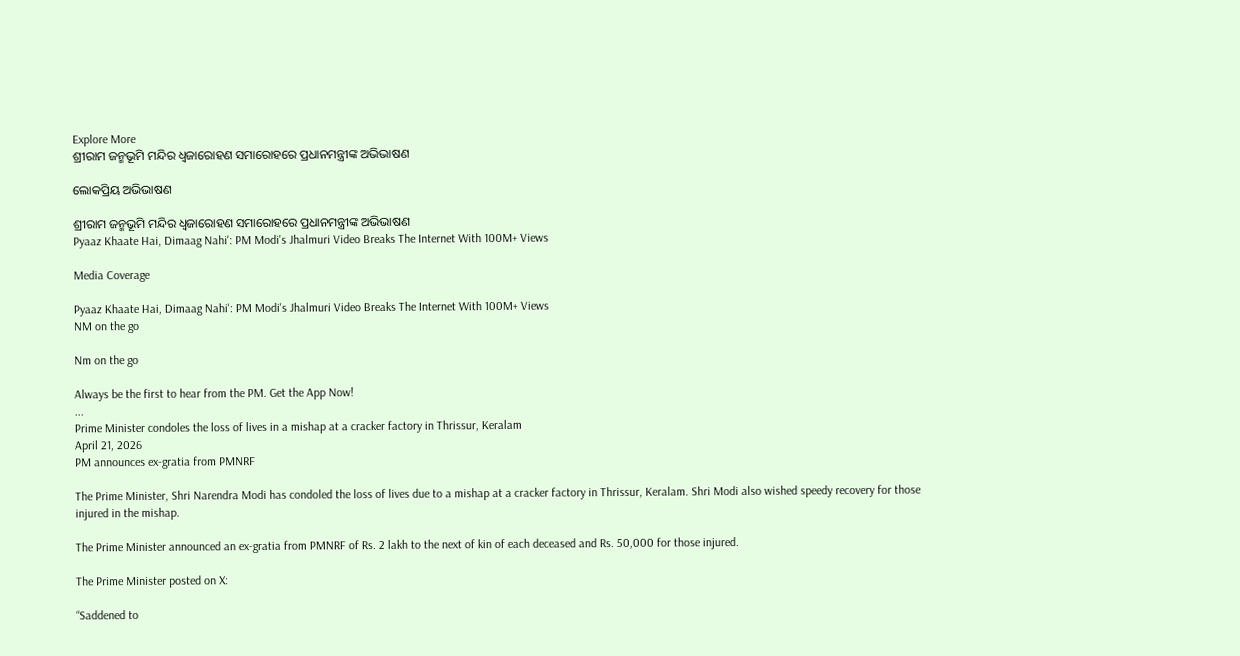Explore More
ଶ୍ରୀରାମ ଜନ୍ମଭୂମି ମନ୍ଦିର ଧ୍ଵଜାରୋହଣ ସମାରୋହରେ ପ୍ରଧାନମନ୍ତ୍ରୀଙ୍କ ଅଭିଭାଷଣ

ଲୋକପ୍ରିୟ ଅଭିଭାଷଣ

ଶ୍ରୀରାମ ଜନ୍ମଭୂମି ମନ୍ଦିର ଧ୍ଵଜାରୋହଣ ସମାରୋହରେ ପ୍ରଧାନମନ୍ତ୍ରୀଙ୍କ ଅଭିଭାଷଣ
Pyaaz Khaate Hai, Dimaag Nahi': PM Modi's Jhalmuri Video Breaks The Internet With 100M+ Views

Media Coverage

Pyaaz Khaate Hai, Dimaag Nahi': PM Modi's Jhalmuri Video Breaks The Internet With 100M+ Views
NM on the go

Nm on the go

Always be the first to hear from the PM. Get the App Now!
...
Prime Minister condoles the loss of lives in a mishap at a cracker factory in Thrissur, Keralam
April 21, 2026
PM announces ex-gratia from PMNRF

The Prime Minister, Shri Narendra Modi has condoled the loss of lives due to a mishap at a cracker factory in Thrissur, Keralam. Shri Modi also wished speedy recovery for those injured in the mishap.

The Prime Minister announced an ex-gratia from PMNRF of Rs. 2 lakh to the next of kin of each deceased and Rs. 50,000 for those injured.

The Prime Minister posted on X:

“Saddened to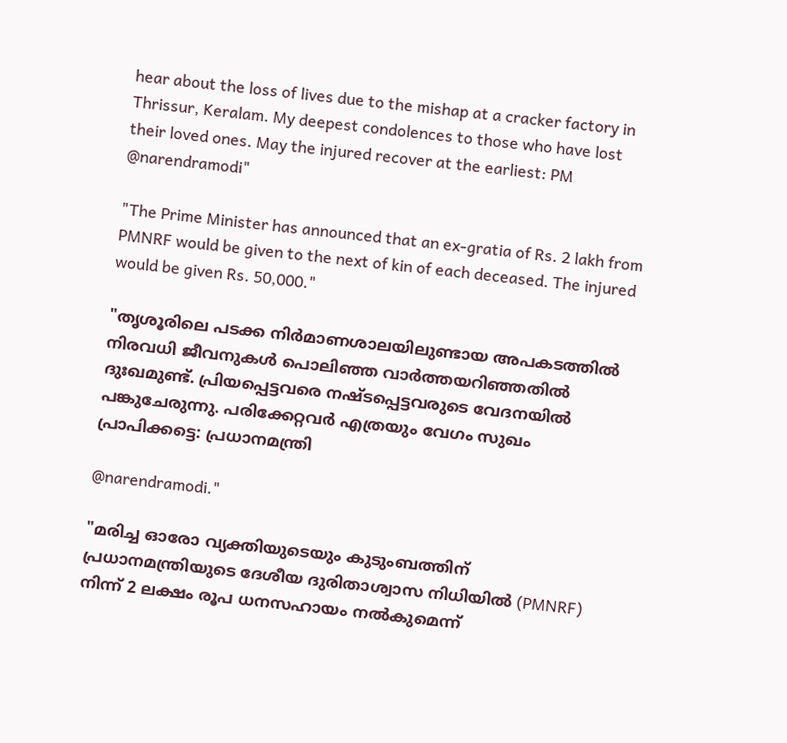hear about the loss of lives due to the mishap at a cracker factory in Thrissur, Keralam. My deepest condolences to those who have lost their loved ones. May the injured recover at the earliest: PM @narendramodi"

"The Prime Minister has announced that an ex-gratia of Rs. 2 lakh from PMNRF would be given to the next of kin of each deceased. The injured would be given Rs. 50,000."

"തൃശൂരിലെ പടക്ക നിർമാണശാലയിലുണ്ടായ അപകടത്തിൽ നിരവധി ജീവനുകൾ പൊലിഞ്ഞ വാർത്തയറിഞ്ഞതിൽ ദുഃഖമുണ്ട്. പ്രിയപ്പെട്ടവരെ നഷ്ടപ്പെട്ടവരുടെ വേദനയിൽ പങ്കുചേരുന്നു. പരിക്കേറ്റവർ എത്രയും വേഗം സുഖം പ്രാപിക്കട്ടെ: പ്രധാനമന്ത്രി

@narendramodi."

"മരിച്ച ഓരോ വ്യക്തിയുടെയും കുടുംബത്തിന് പ്രധാനമന്ത്രിയുടെ ദേശീയ ദുരിതാശ്വാസ നിധിയിൽ (PMNRF) നിന്ന് 2 ലക്ഷം രൂപ ധനസഹായം നൽകുമെന്ന്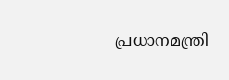പ്രധാനമന്ത്രി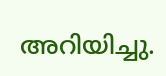അറിയിച്ചു.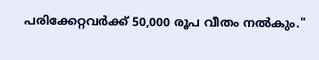പരിക്കേറ്റവർക്ക് 50,000 രൂപ വീതം നൽകും."